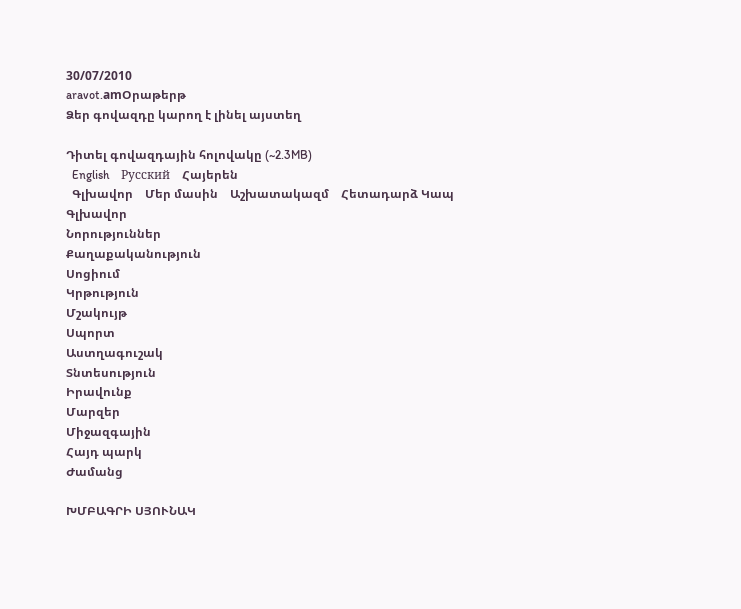30/07/2010
aravot.amՕրաթերթ
Ձեր գովազդը կարող է լինել այստեղ

Դիտել գովազդային հոլովակը (~2.3MB)
  English    Русский    Հայերեն
  Գլխավոր    Մեր մասին    Աշխատակազմ    Հետադարձ Կապ
Գլխավոր
Նորություններ
Քաղաքականություն
Սոցիում
Կրթություն
Մշակույթ
Սպորտ
Աստղագուշակ
Տնտեսություն
Իրավունք
Մարզեր
Միջազգային
Հայդ պարկ
Ժամանց

ԽՄԲԱԳՐԻ ՍՅՈՒՆԱԿ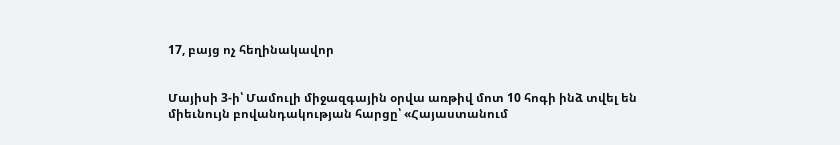17, բայց ոչ հեղինակավոր


Մայիսի 3-ի՝ Մամուլի միջազգային օրվա առթիվ մոտ 10 հոգի ինձ տվել են միեւնույն բովանդակության հարցը՝ «Հայաստանում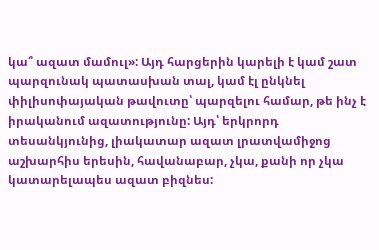կա՞ ազատ մամուլ»: Այդ հարցերին կարելի է կամ շատ պարզունակ պատասխան տալ, կամ էլ ընկնել փիլիսոփայական թավուտը՝ պարզելու համար, թե ինչ է իրականում ազատությունը: Այդ՝ երկրորդ տեսանկյունից, լիակատար ազատ լրատվամիջոց աշխարհիս երեսին, հավանաբար, չկա, քանի որ չկա կատարելապես ազատ բիզնես: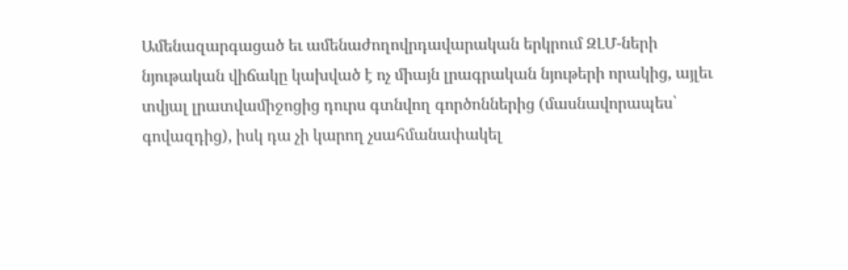Ամենազարգացած եւ ամենաժողովրդավարական երկրում ԶԼՄ-ների նյութական վիճակը կախված է ոչ միայն լրագրական նյութերի որակից, այլեւ տվյալ լրատվամիջոցից դուրս գտնվող գործոններից (մասնավորապես՝ գովազդից), իսկ դա չի կարող չսահմանափակել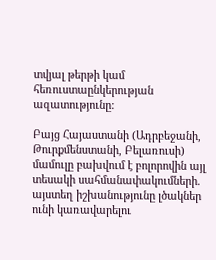տվյալ թերթի կամ հեռուստաընկերության ազատությունը:

Բայց Հայաստանի (Ադրբեջանի, Թուրքմենստանի, Բելառուսի) մամուլը բախվում է բոլորովին այլ տեսակի սահմանափակումների. այստեղ իշխանությունը լծակներ ունի կառավարելու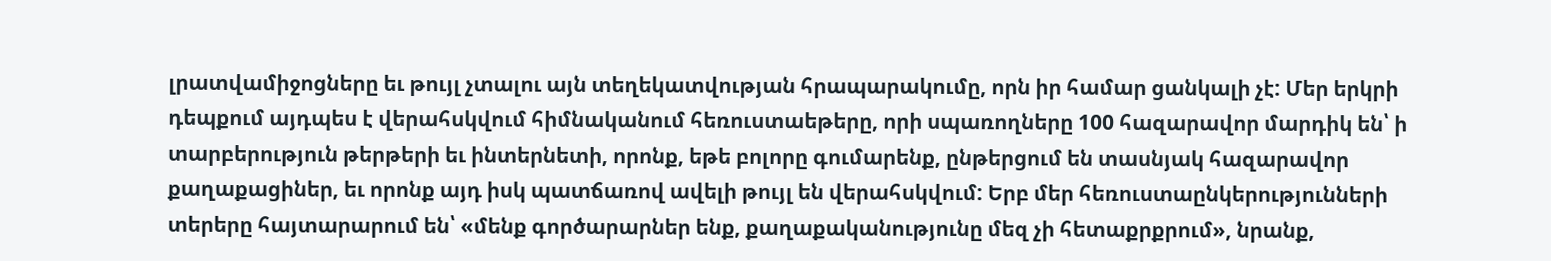լրատվամիջոցները եւ թույլ չտալու այն տեղեկատվության հրապարակումը, որն իր համար ցանկալի չէ: Մեր երկրի դեպքում այդպես է վերահսկվում հիմնականում հեռուստաեթերը, որի սպառողները 100 հազարավոր մարդիկ են՝ ի տարբերություն թերթերի եւ ինտերնետի, որոնք, եթե բոլորը գումարենք, ընթերցում են տասնյակ հազարավոր քաղաքացիներ, եւ որոնք այդ իսկ պատճառով ավելի թույլ են վերահսկվում: Երբ մեր հեռուստաընկերությունների տերերը հայտարարում են՝ «մենք գործարարներ ենք, քաղաքականությունը մեզ չի հետաքրքրում», նրանք,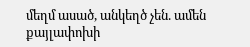մեղմ ասած, անկեղծ չեն. ամեն քայլափոխի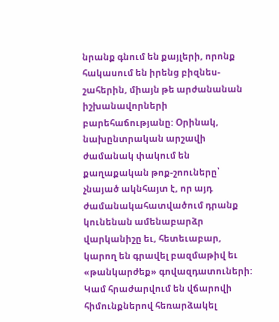նրանք գնում են քայլերի, որոնք հակասում են իրենց բիզնես-շահերին, միայն թե արժանանան իշխանավորների բարեհաճությանը: Օրինակ, նախընտրական արշավի ժամանակ փակում են քաղաքական թոք-շոուները՝ չնայած ակնհայտ է, որ այդ ժամանակահատվածում դրանք կունենան ամենաբարձր վարկանիշը եւ, հետեւաբար, կարող են գրավել բազմաթիվ եւ «թանկարժեք» գովազդատուների: Կամ հրաժարվում են վճարովի հիմունքներով հեռարձակել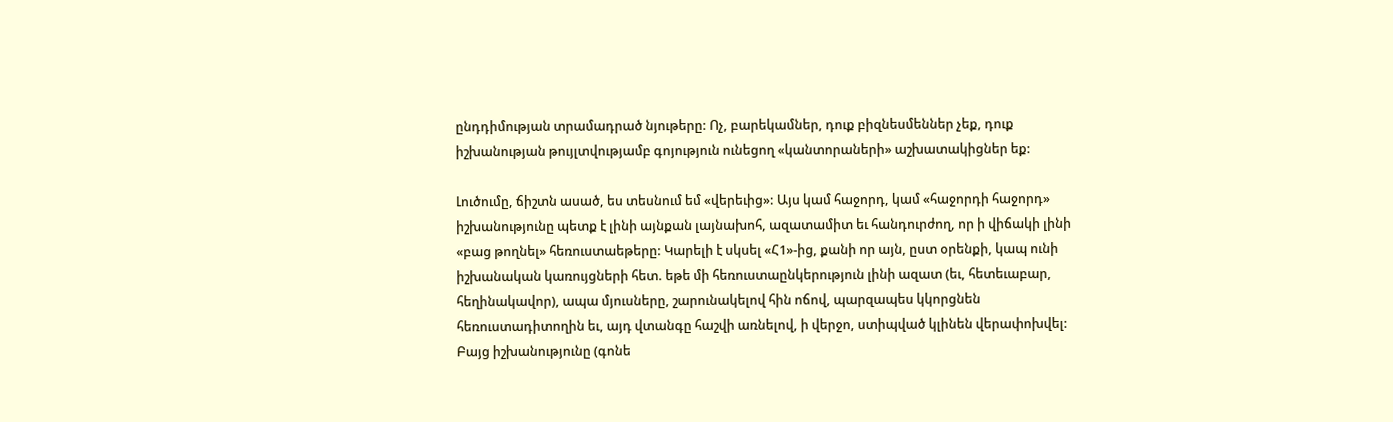ընդդիմության տրամադրած նյութերը: Ոչ, բարեկամներ, դուք բիզնեսմեններ չեք, դուք իշխանության թույլտվությամբ գոյություն ունեցող «կանտորաների» աշխատակիցներ եք:

Լուծումը, ճիշտն ասած, ես տեսնում եմ «վերեւից»: Այս կամ հաջորդ, կամ «հաջորդի հաջորդ» իշխանությունը պետք է լինի այնքան լայնախոհ, ազատամիտ եւ հանդուրժող, որ ի վիճակի լինի «բաց թողնել» հեռուստաեթերը: Կարելի է սկսել «Հ1»-ից, քանի որ այն, ըստ օրենքի, կապ ունի իշխանական կառույցների հետ. եթե մի հեռուստաընկերություն լինի ազատ (եւ, հետեւաբար, հեղինակավոր), ապա մյուսները, շարունակելով հին ոճով, պարզապես կկորցնեն հեռուստադիտողին եւ, այդ վտանգը հաշվի առնելով, ի վերջո, ստիպված կլինեն վերափոխվել: Բայց իշխանությունը (գոնե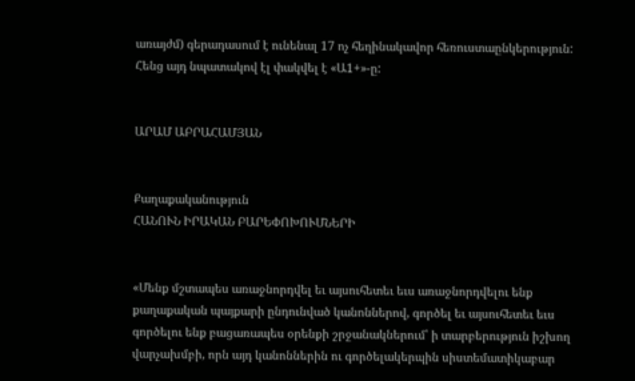առայժմ) գերադասում է ունենալ 17 ոչ հեղինակավոր հեռուստաընկերություն: Հենց այդ նպատակով էլ փակվել է «Ա1+»-ը:


ԱՐԱՄ ԱԲՐԱՀԱՄՅԱՆ


Քաղաքականություն
ՀԱՆՈՒՆ ԻՐԱԿԱՆ ԲԱՐԵՓՈԽՈՒՄՆԵՐԻ


«Մենք մշտապես առաջնորդվել եւ այսուհետեւ եւս առաջնորդվելու ենք քաղաքական պայքարի ընդունված կանոններով, գործել եւ այսուհետեւ եւս գործելու ենք բացառապես օրենքի շրջանակներում՝ ի տարբերություն իշխող վարչախմբի, որն այդ կանոններին ու գործելակերպին սիստեմատիկաբար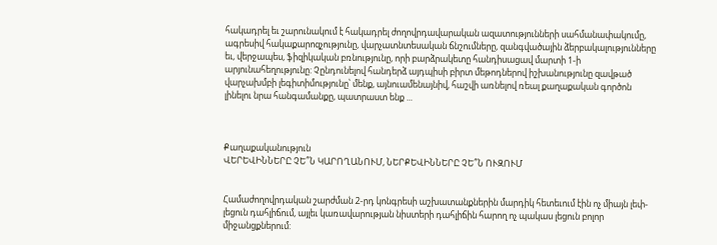հակադրել եւ շարունակում է հակադրել ժողովրդավարական ազատությունների սահմանափակումը, ագրեսիվ հակաքարոզչությունը, վարչատնտեսական ճնշումները, զանգվածային ձերբակալությունները եւ, վերջապես, ֆիզիկական բռնությունը, որի բարձրակետը հանդիսացավ մարտի 1-ի արյունահեղությունը: Չընդունելով հանդերձ այդպիսի բիրտ մեթոդներով իշխանությունը զավթած վարչախմբի լեգիտիմությունը՝ մենք, այնուամենայնիվ, հաշվի առնելով ռեալ քաղաքական գործոն լինելու նրա հանգամանքը, պատրաստ ենք ...



Քաղաքականություն
ՎԵՐԵՎԻՆՆԵՐԸ ՉԵ՞Ն ԿԱՐՈՂԱՆՈՒՄ, ՆԵՐՔԵՎԻՆՆԵՐԸ ՉԵ՞Ն ՈՒԶՈՒՄ


Համաժողովրդական շարժման 2-րդ կոնգրեսի աշխատանքներին մարդիկ հետեւում էին ոչ միայն լեփ-լեցուն դահլիճում, այլեւ կառավարության նիստերի դահլիճին հարող ոչ պակաս լեցուն բոլոր միջանցքներում: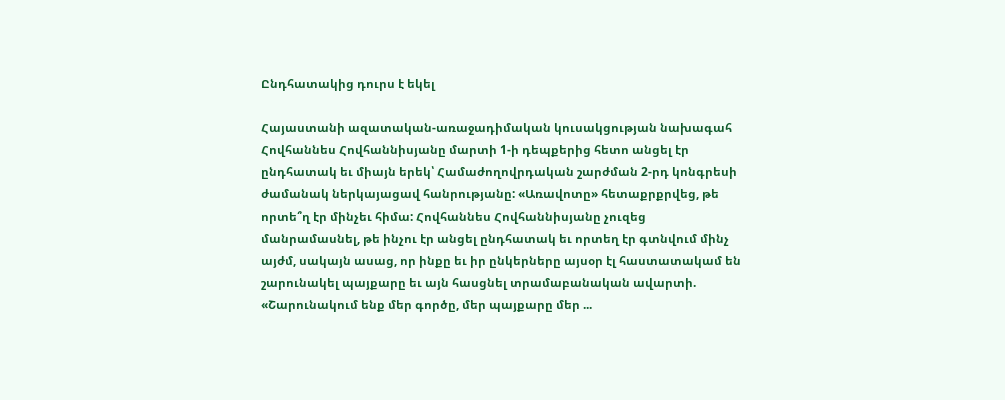Ընդհատակից դուրս է եկել

Հայաստանի ազատական-առաջադիմական կուսակցության նախագահ Հովհաննես Հովհաննիսյանը մարտի 1-ի դեպքերից հետո անցել էր ընդհատակ եւ միայն երեկ՝ Համաժողովրդական շարժման 2-րդ կոնգրեսի ժամանակ ներկայացավ հանրությանը: «Առավոտը» հետաքրքրվեց, թե որտե՞ղ էր մինչեւ հիմա: Հովհաննես Հովհաննիսյանը չուզեց մանրամասնել, թե ինչու էր անցել ընդհատակ եւ որտեղ էր գտնվում մինչ այժմ, սակայն ասաց, որ ինքը եւ իր ընկերները այսօր էլ հաստատակամ են շարունակել պայքարը եւ այն հասցնել տրամաբանական ավարտի. «Շարունակում ենք մեր գործը, մեր պայքարը մեր ...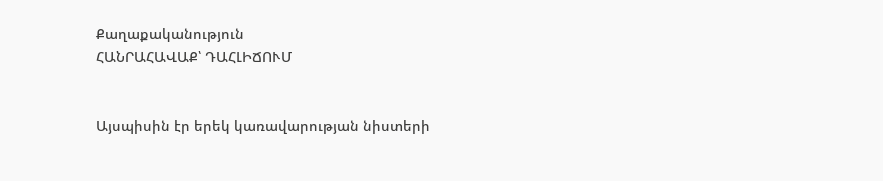Քաղաքականություն
ՀԱՆՐԱՀԱՎԱՔ՝ ԴԱՀԼԻՃՈՒՄ


Այսպիսին էր երեկ կառավարության նիստերի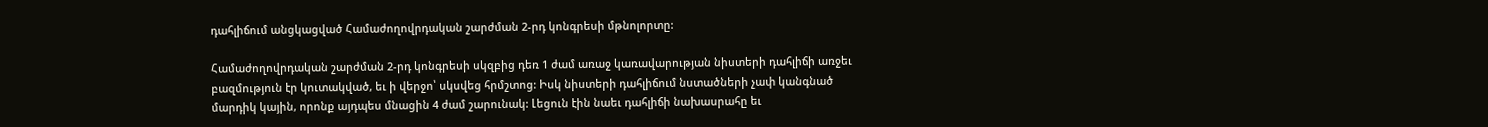դահլիճում անցկացված Համաժողովրդական շարժման 2-րդ կոնգրեսի մթնոլորտը:

Համաժողովրդական շարժման 2-րդ կոնգրեսի սկզբից դեռ 1 ժամ առաջ կառավարության նիստերի դահլիճի առջեւ բազմություն էր կուտակված, եւ ի վերջո՝ սկսվեց հրմշտոց: Իսկ նիստերի դահլիճում նստածների չափ կանգնած մարդիկ կային, որոնք այդպես մնացին 4 ժամ շարունակ: Լեցուն էին նաեւ դահլիճի նախասրահը եւ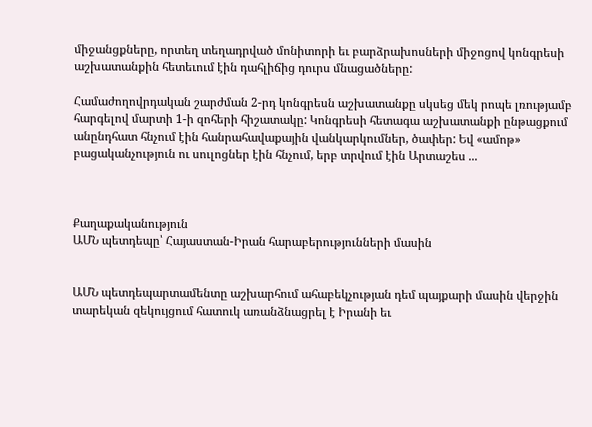միջանցքները, որտեղ տեղադրված մոնիտորի եւ բարձրախոսների միջոցով կոնգրեսի աշխատանքին հետեւում էին դահլիճից դուրս մնացածները:

Համաժողովրդական շարժման 2-րդ կոնգրեսն աշխատանքը սկսեց մեկ րոպե լռությամբ հարգելով մարտի 1-ի զոհերի հիշատակը: Կոնգրեսի հետագա աշխատանքի ընթացքում անընդհատ հնչում էին հանրահավաքային վանկարկումներ, ծափեր: Եվ «ամոթ» բացականչություն ու սուլոցներ էին հնչում, երբ տրվում էին Արտաշես ...



Քաղաքականություն
ԱՄՆ պետդեպը՝ Հայաստան-Իրան հարաբերությունների մասին


ԱՄՆ պետդեպարտամենտը աշխարհում ահաբեկչության դեմ պայքարի մասին վերջին տարեկան զեկույցում հատուկ առանձնացրել է Իրանի եւ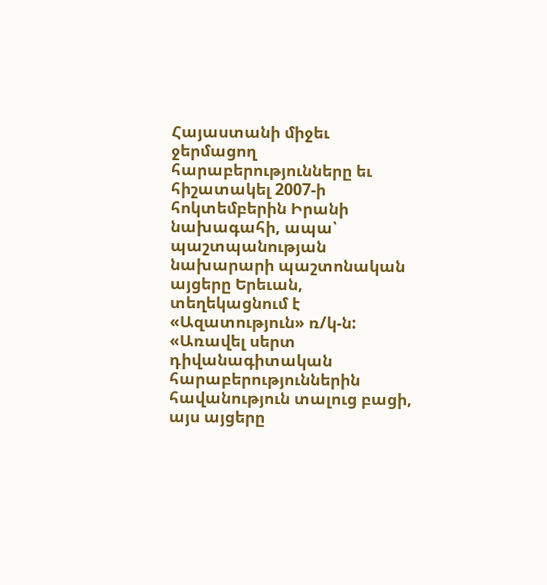Հայաստանի միջեւ ջերմացող հարաբերությունները եւ հիշատակել 2007-ի հոկտեմբերին Իրանի նախագահի, ապա՝ պաշտպանության նախարարի պաշտոնական այցերը Երեւան, տեղեկացնում է «Ազատություն» ռ/կ-ն: «Առավել սերտ դիվանագիտական հարաբերություններին հավանություն տալուց բացի, այս այցերը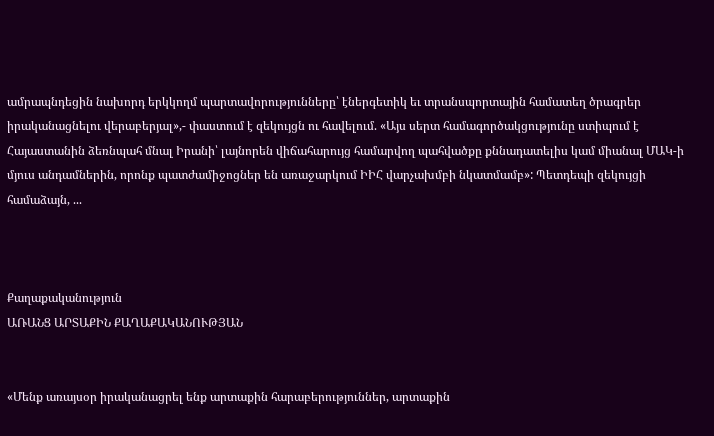ամրապնդեցին նախորդ երկկողմ պարտավորությունները՝ էներգետիկ եւ տրանսպորտային համատեղ ծրագրեր իրականացնելու վերաբերյալ»,- փաստում է զեկույցն ու հավելում. «Այս սերտ համագործակցությունը ստիպում է Հայաստանին ձեռնպահ մնալ Իրանի՝ լայնորեն վիճահարույց համարվող պահվածքը քննադատելիս կամ միանալ ՄԱԿ-ի մյուս անդամներին, որոնք պատժամիջոցներ են առաջարկում ԻԻՀ վարչախմբի նկատմամբ»: Պետդեպի զեկույցի համաձայն, ...



Քաղաքականություն
ԱՌԱՆՑ ԱՐՏԱՔԻՆ ՔԱՂԱՔԱԿԱՆՈՒԹՅԱՆ


«Մենք առայսօր իրականացրել ենք արտաքին հարաբերություններ, արտաքին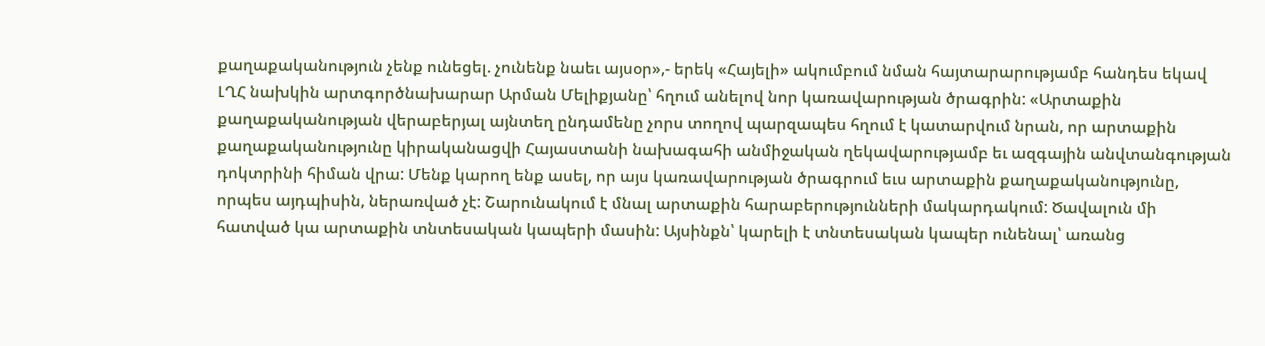քաղաքականություն չենք ունեցել. չունենք նաեւ այսօր»,- երեկ «Հայելի» ակումբում նման հայտարարությամբ հանդես եկավ ԼՂՀ նախկին արտգործնախարար Արման Մելիքյանը՝ հղում անելով նոր կառավարության ծրագրին: «Արտաքին քաղաքականության վերաբերյալ այնտեղ ընդամենը չորս տողով պարզապես հղում է կատարվում նրան, որ արտաքին քաղաքականությունը կիրականացվի Հայաստանի նախագահի անմիջական ղեկավարությամբ եւ ազգային անվտանգության դոկտրինի հիման վրա: Մենք կարող ենք ասել, որ այս կառավարության ծրագրում եւս արտաքին քաղաքականությունը, որպես այդպիսին, ներառված չէ: Շարունակում է մնալ արտաքին հարաբերությունների մակարդակում: Ծավալուն մի հատված կա արտաքին տնտեսական կապերի մասին: Այսինքն՝ կարելի է տնտեսական կապեր ունենալ՝ առանց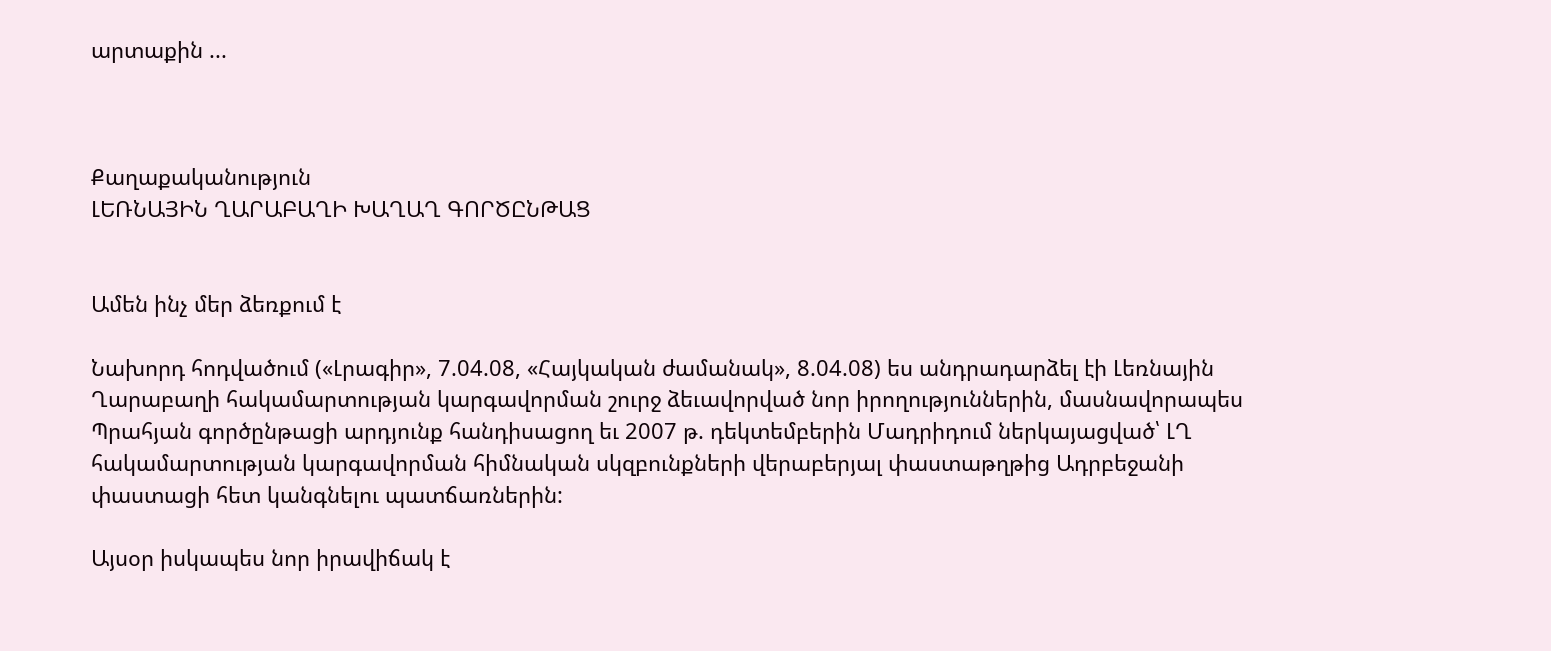արտաքին ...



Քաղաքականություն
ԼԵՌՆԱՅԻՆ ՂԱՐԱԲԱՂԻ ԽԱՂԱՂ ԳՈՐԾԸՆԹԱՑ


Ամեն ինչ մեր ձեռքում է

Նախորդ հոդվածում («Լրագիր», 7.04.08, «Հայկական ժամանակ», 8.04.08) ես անդրադարձել էի Լեռնային Ղարաբաղի հակամարտության կարգավորման շուրջ ձեւավորված նոր իրողություններին, մասնավորապես Պրահյան գործընթացի արդյունք հանդիսացող եւ 2007 թ. դեկտեմբերին Մադրիդում ներկայացված՝ ԼՂ հակամարտության կարգավորման հիմնական սկզբունքների վերաբերյալ փաստաթղթից Ադրբեջանի փաստացի հետ կանգնելու պատճառներին:

Այսօր իսկապես նոր իրավիճակ է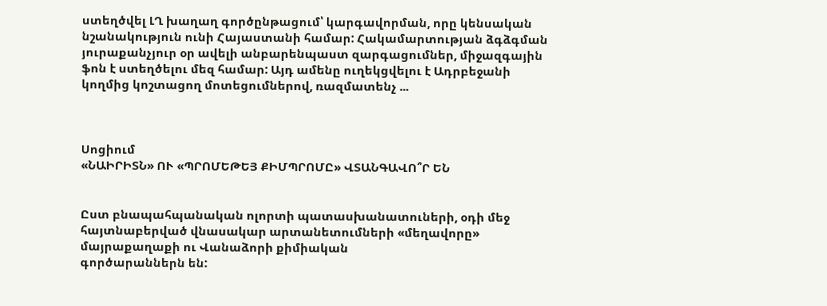ստեղծվել ԼՂ խաղաղ գործընթացում՝ կարգավորման, որը կենսական նշանակություն ունի Հայաստանի համար: Հակամարտության ձգձգման յուրաքանչյուր օր ավելի անբարենպաստ զարգացումներ, միջազգային ֆոն է ստեղծելու մեզ համար: Այդ ամենը ուղեկցվելու է Ադրբեջանի կողմից կոշտացող մոտեցումներով, ռազմատենչ ...



Սոցիում
«ՆԱԻՐԻՏՆ» ՈՒ «ՊՐՈՄԵԹԵՅ ՔԻՄՊՐՈՄԸ» ՎՏԱՆԳԱՎՈ՞Ր ԵՆ


Ըստ բնապահպանական ոլորտի պատասխանատուների, օդի մեջ հայտնաբերված վնասակար արտանետումների «մեղավորը» մայրաքաղաքի ու Վանաձորի քիմիական
գործարաններն են: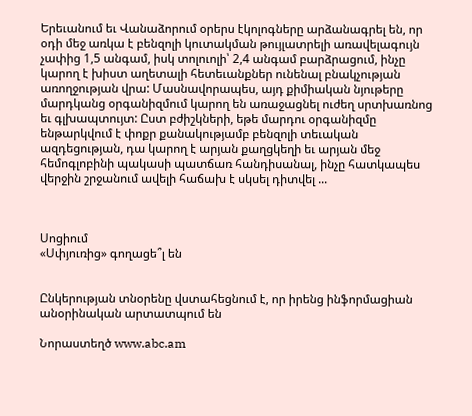Երեւանում եւ Վանաձորում օրերս էկոլոգները արձանագրել են, որ օդի մեջ առկա է բենզոլի կուտակման թույլատրելի առավելագույն չափից 1,5 անգամ, իսկ տոլուոլի՝ 2,4 անգամ բարձրացում, ինչը կարող է խիստ աղետալի հետեւանքներ ունենալ բնակչության առողջության վրա: Մասնավորապես, այդ քիմիական նյութերը մարդկանց օրգանիզմում կարող են առաջացնել ուժեղ սրտխառնոց եւ գլխապտույտ: Ըստ բժիշկների, եթե մարդու օրգանիզմը ենթարկվում է փոքր քանակությամբ բենզոլի տեւական ազդեցության, դա կարող է արյան քաղցկեղի եւ արյան մեջ հեմոգլոբինի պակասի պատճառ հանդիսանալ, ինչը հատկապես վերջին շրջանում ավելի հաճախ է սկսել դիտվել ...



Սոցիում
«Սփյուռից» գողացե՞լ են


Ընկերության տնօրենը վստահեցնում է, որ իրենց ինֆորմացիան անօրինական արտատպում են

Նորաստեղծ www.abc.am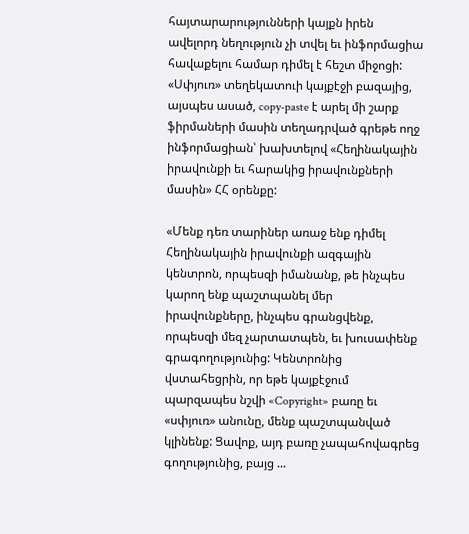հայտարարությունների կայքն իրեն ավելորդ նեղություն չի տվել եւ ինֆորմացիա հավաքելու համար դիմել է հեշտ միջոցի: «Սփյուռ» տեղեկատուի կայքէջի բազայից, այսպես ասած, copy-paste է արել մի շարք ֆիրմաների մասին տեղադրված գրեթե ողջ ինֆորմացիան՝ խախտելով «Հեղինակային իրավունքի եւ հարակից իրավունքների մասին» ՀՀ օրենքը:

«Մենք դեռ տարիներ առաջ ենք դիմել Հեղինակային իրավունքի ազգային կենտրոն, որպեսզի իմանանք, թե ինչպես կարող ենք պաշտպանել մեր իրավունքները, ինչպես գրանցվենք, որպեսզի մեզ չարտատպեն, եւ խուսափենք գրագողությունից: Կենտրոնից վստահեցրին, որ եթե կայքէջում պարզապես նշվի «Copyright» բառը եւ «սփյուռ» անունը, մենք պաշտպանված կլինենք: Ցավոք, այդ բառը չապահովագրեց գողությունից, բայց ...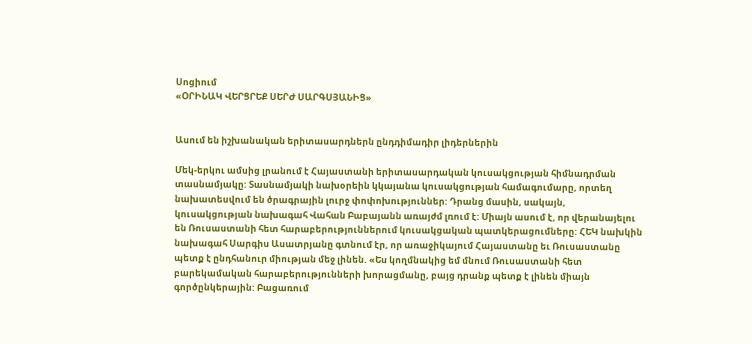Սոցիում
«ՕՐԻՆԱԿ ՎԵՐՑՐԵՔ ՍԵՐԺ ՍԱՐԳՍՅԱՆԻՑ»


Ասում են իշխանական երիտասարդներն ընդդիմադիր լիդերներին

Մեկ-երկու ամսից լրանում է Հայաստանի երիտասարդական կուսակցության հիմնադրման տասնամյակը: Տասնամյակի նախօրեին կկայանա կուսակցության համագումարը, որտեղ նախատեսվում են ծրագրային լուրջ փոփոխություններ: Դրանց մասին, սակայն, կուսակցության նախագահ Վահան Բաբայանն առայժմ լռում է: Միայն ասում է, որ վերանայելու են Ռուսաստանի հետ հարաբերություններում կուսակցական պատկերացումները: ՀԵԿ նախկին նախագահ Սարգիս Ասատրյանը գտնում էր, որ առաջիկայում Հայաստանը եւ Ռուսաստանը պետք է ընդհանուր միության մեջ լինեն. «Ես կողմնակից եմ մնում Ռուսաստանի հետ բարեկամական հարաբերությունների խորացմանը, բայց դրանք պետք է լինեն միայն գործընկերային: Բացառում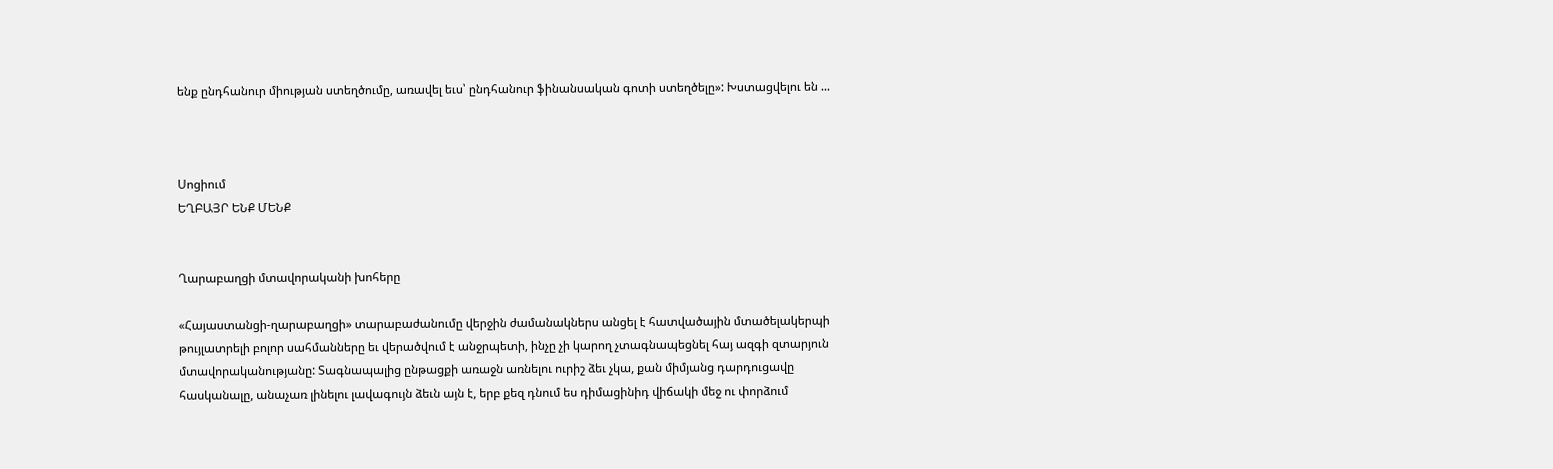ենք ընդհանուր միության ստեղծումը, առավել եւս՝ ընդհանուր ֆինանսական գոտի ստեղծելը»: Խստացվելու են ...



Սոցիում
ԵՂԲԱՅՐ ԵՆՔ ՄԵՆՔ


Ղարաբաղցի մտավորականի խոհերը

«Հայաստանցի-ղարաբաղցի» տարաբաժանումը վերջին ժամանակներս անցել է հատվածային մտածելակերպի թույլատրելի բոլոր սահմանները եւ վերածվում է անջրպետի, ինչը չի կարող չտագնապեցնել հայ ազգի զտարյուն մտավորականությանը: Տագնապալից ընթացքի առաջն առնելու ուրիշ ձեւ չկա, քան միմյանց դարդուցավը հասկանալը, անաչառ լինելու լավագույն ձեւն այն է, երբ քեզ դնում ես դիմացինիդ վիճակի մեջ ու փորձում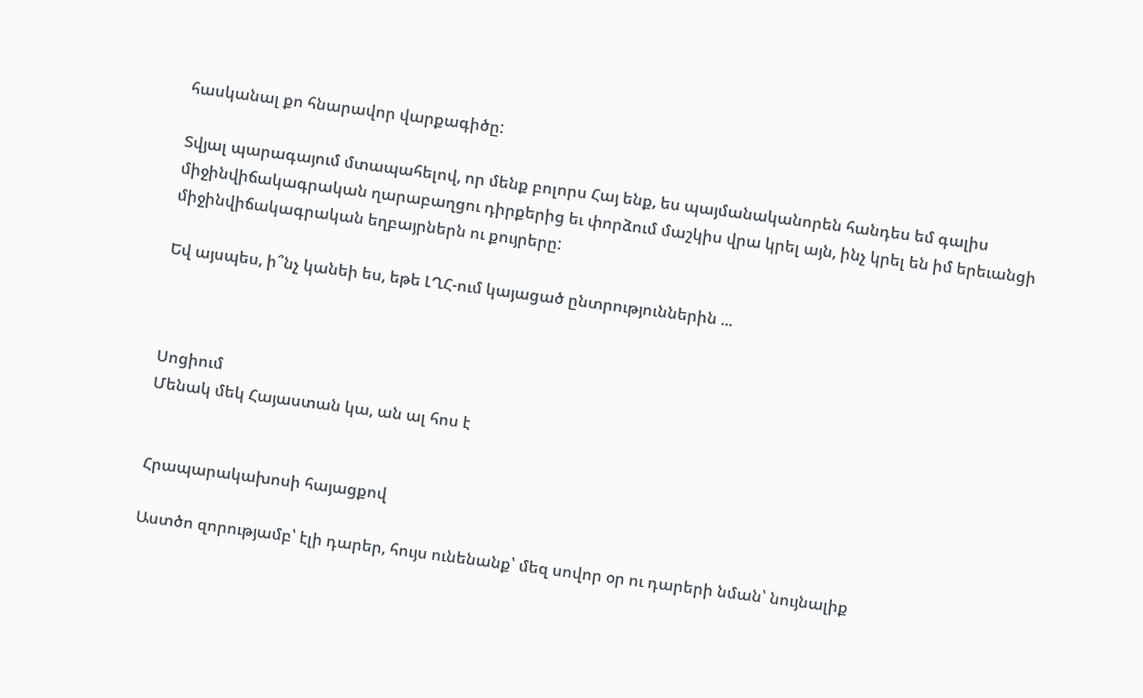հասկանալ քո հնարավոր վարքագիծը:

Տվյալ պարագայում մտապահելով, որ մենք բոլորս Հայ ենք, ես պայմանականորեն հանդես եմ գալիս միջինվիճակագրական ղարաբաղցու դիրքերից եւ փորձում մաշկիս վրա կրել այն, ինչ կրել են իմ երեւանցի միջինվիճակագրական եղբայրներն ու քույրերը:

Եվ այսպես, ի՞նչ կանեի ես, եթե ԼՂՀ-ում կայացած ընտրություններին ...



Սոցիում
Մենակ մեկ Հայաստան կա, ան ալ հոս է


Հրապարակախոսի հայացքով

Աստծո զորությամբ՝ էլի դարեր, հույս ունենանք՝ մեզ սովոր օր ու դարերի նման՝ նույնալիք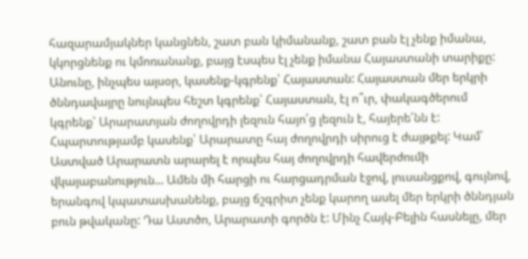հազարամյակներ կանցնեն, շատ բան կիմանանք, շատ բան էլ չենք իմանա, կկորցնենք ու կմոռանանք, բայց էսպես էլ չենք իմանա Հայաստանի տարիքը: Անունը, ինչպես այսօր, կասենք-կգրենք՝ Հայաստան: Հայաստան մեր երկրի ծննդավայրը նույնպես հեշտ կգրենք՝ Հայաստան, էլ ո՞ւր, փակագծերում կգրենք՝ Արարատյան ժողովրդի լեզուն հայո՛ց լեզուն է, հայերե՛նն է: Հպարտությամբ կասենք՝ Արարատը հայ ժողովրդի սիրուց է ժայթքել: Կամ՝ Աստված Արարատն արարել է որպես հայ ժողովրդի հավերժումի վկայաբանություն... Ամեն մի հարցի ու հարցադրման էջով, լուսանցքով, գույնով, երանգով կպատասխանենք, բայց ճշգրիտ չենք կարող ասել մեր երկրի ծննդյան բուն թվականը: Դա Աստծո, Արարատի գործն է: Մինչ Հայկ-Բելին հասնելը, մեր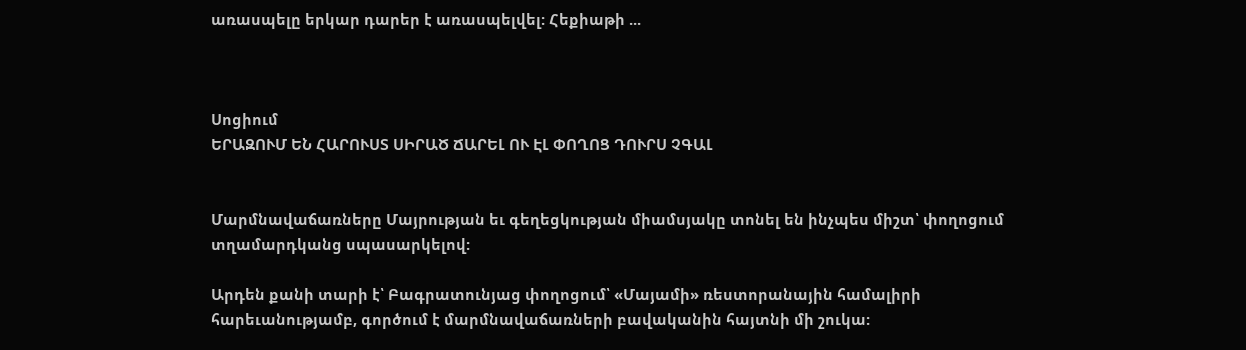առասպելը երկար դարեր է առասպելվել: Հեքիաթի ...



Սոցիում
ԵՐԱԶՈՒՄ ԵՆ ՀԱՐՈՒՍՏ ՍԻՐԱԾ ՃԱՐԵԼ ՈՒ ԷԼ ՓՈՂՈՑ ԴՈՒՐՍ ՉԳԱԼ


Մարմնավաճառները Մայրության եւ գեղեցկության միամսյակը տոնել են ինչպես միշտ՝ փողոցում տղամարդկանց սպասարկելով:

Արդեն քանի տարի է՝ Բագրատունյաց փողոցում՝ «Մայամի» ռեստորանային համալիրի հարեւանությամբ, գործում է մարմնավաճառների բավականին հայտնի մի շուկա: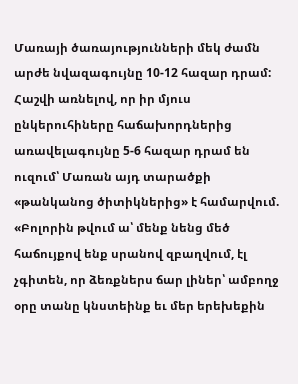Մառայի ծառայությունների մեկ ժամն արժե նվազագույնը 10-12 հազար դրամ: Հաշվի առնելով, որ իր մյուս ընկերուհիները հաճախորդներից առավելագույնը 5-6 հազար դրամ են ուզում՝ Մառան այդ տարածքի «թանկանոց ծիտիկներից» է համարվում. «Բոլորին թվում ա՝ մենք նենց մեծ հաճույքով ենք սրանով զբաղվում, էլ չգիտեն, որ ձեռքներս ճար լիներ՝ ամբողջ օրը տանը կնստեինք եւ մեր երեխեքին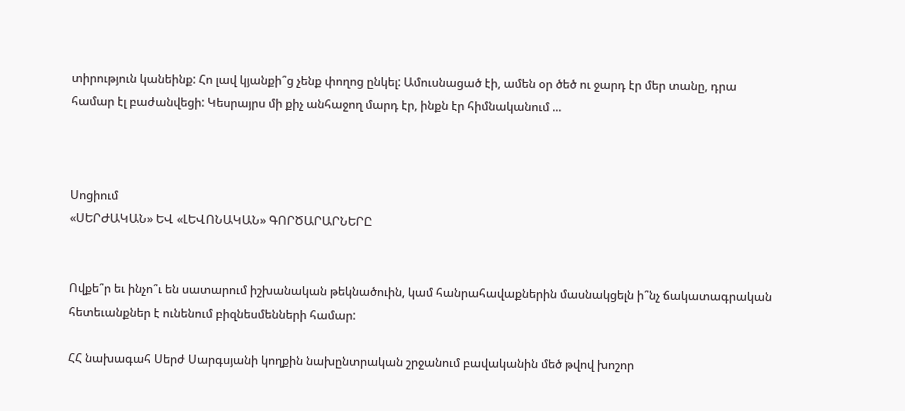տիրություն կանեինք: Հո լավ կյանքի՞ց չենք փողոց ընկել: Ամուսնացած էի, ամեն օր ծեծ ու ջարդ էր մեր տանը, դրա համար էլ բաժանվեցի: Կեսրայրս մի քիչ անհաջող մարդ էր, ինքն էր հիմնականում ...



Սոցիում
«ՍԵՐԺԱԿԱՆ» ԵՎ «ԼԵՎՈՆԱԿԱՆ» ԳՈՐԾԱՐԱՐՆԵՐԸ


Ովքե՞ր եւ ինչո՞ւ են սատարում իշխանական թեկնածուին, կամ հանրահավաքներին մասնակցելն ի՞նչ ճակատագրական հետեւանքներ է ունենում բիզնեսմենների համար:

ՀՀ նախագահ Սերժ Սարգսյանի կողքին նախընտրական շրջանում բավականին մեծ թվով խոշոր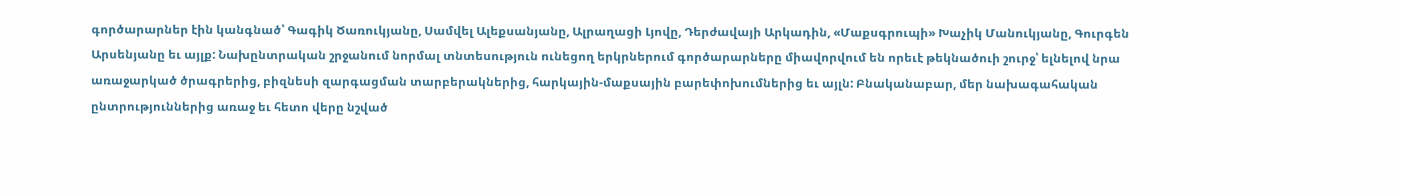գործարարներ էին կանգնած՝ Գագիկ Ծառուկյանը, Սամվել Ալեքսանյանը, Ալրաղացի Լյովը, Դերժավայի Արկադին, «Մաքսգրուպի» Խաչիկ Մանուկյանը, Գուրգեն Արսենյանը եւ այլք: Նախընտրական շրջանում նորմալ տնտեսություն ունեցող երկրներում գործարարները միավորվում են որեւէ թեկնածուի շուրջ՝ ելնելով նրա առաջարկած ծրագրերից, բիզնեսի զարգացման տարբերակներից, հարկային-մաքսային բարեփոխումներից եւ այլն: Բնականաբար, մեր նախագահական ընտրություններից առաջ եւ հետո վերը նշված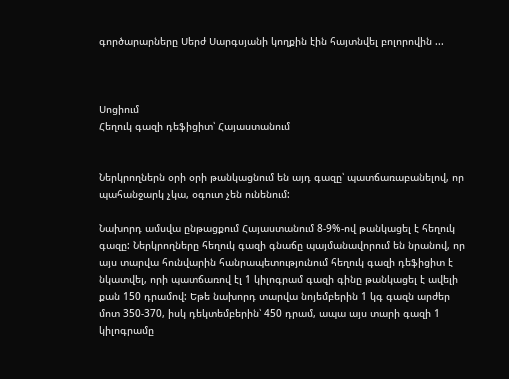գործարարները Սերժ Սարգսյանի կողքին էին հայտնվել բոլորովին ...



Սոցիում
Հեղուկ գազի դեֆիցիտ՝ Հայաստանում


Ներկրողներն օրի օրի թանկացնում են այդ գազը՝ պատճառաբանելով, որ պահանջարկ չկա, օգուտ չեն ունենում:

Նախորդ ամսվա ընթացքում Հայաստանում 8-9%-ով թանկացել է հեղուկ գազը: Ներկրողները հեղուկ գազի գնաճը պայմանավորում են նրանով, որ այս տարվա հունվարին հանրապետությունում հեղուկ գազի դեֆիցիտ է նկատվել, որի պատճառով էլ 1 կիլոգրամ գազի գինը թանկացել է ավելի քան 150 դրամով: Եթե նախորդ տարվա նոյեմբերին 1 կգ գազն արժեր մոտ 350-370, իսկ դեկտեմբերին՝ 450 դրամ, ապա այս տարի գազի 1 կիլոգրամը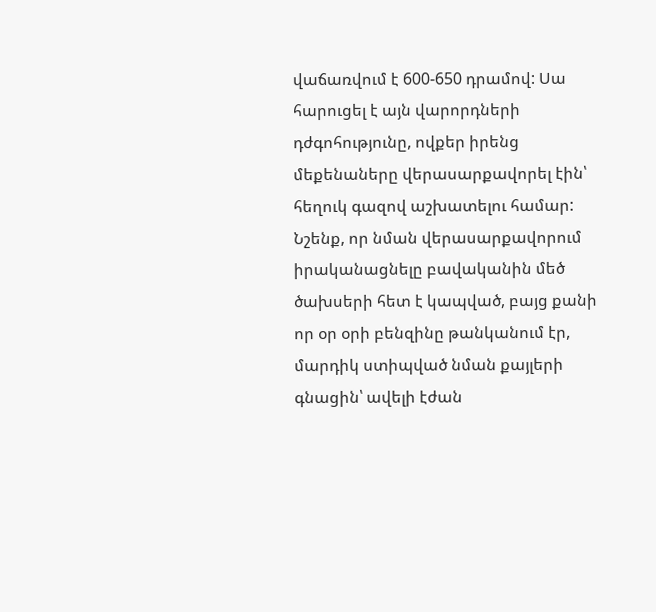վաճառվում է 600-650 դրամով: Սա հարուցել է այն վարորդների դժգոհությունը, ովքեր իրենց մեքենաները վերասարքավորել էին՝ հեղուկ գազով աշխատելու համար: Նշենք, որ նման վերասարքավորում իրականացնելը բավականին մեծ ծախսերի հետ է կապված, բայց քանի որ օր օրի բենզինը թանկանում էր, մարդիկ ստիպված նման քայլերի գնացին՝ ավելի էժան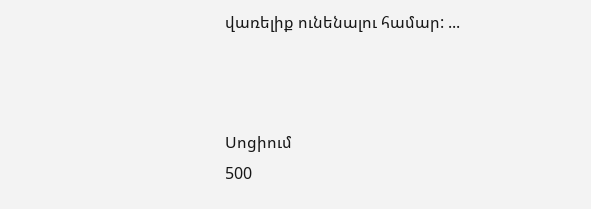վառելիք ունենալու համար: ...



Սոցիում
500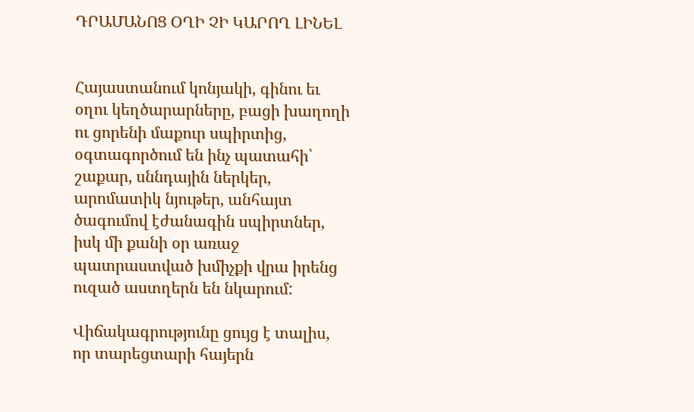ԴՐԱՄԱՆՈՑ ՕՂԻ ՉԻ ԿԱՐՈՂ ԼԻՆԵԼ


Հայաստանում կոնյակի, գինու եւ օղու կեղծարարները, բացի խաղողի ու ցորենի մաքուր սպիրտից, օգտագործում են ինչ պատահի՝ շաքար, սննդային ներկեր, արոմատիկ նյութեր, անհայտ ծագումով էժանագին սպիրտներ, իսկ մի քանի օր առաջ պատրաստված խմիչքի վրա իրենց ուզած աստղերն են նկարում:

Վիճակագրությունը ցույց է տալիս, որ տարեցտարի հայերն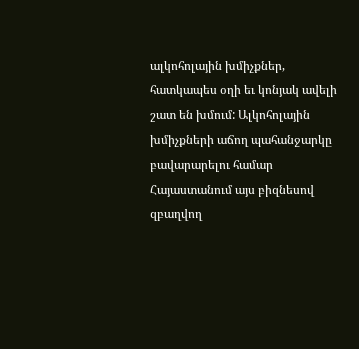ալկոհոլային խմիչքներ, հատկապես օղի եւ կոնյակ ավելի շատ են խմում: Ալկոհոլային խմիչքների աճող պահանջարկը բավարարելու համար Հայաստանում այս բիզնեսով զբաղվող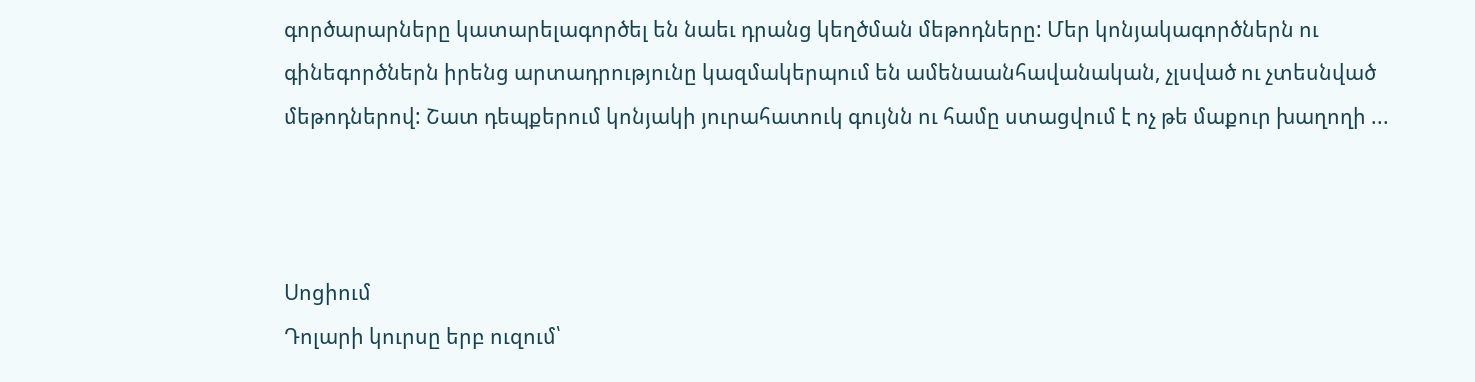գործարարները կատարելագործել են նաեւ դրանց կեղծման մեթոդները: Մեր կոնյակագործներն ու գինեգործներն իրենց արտադրությունը կազմակերպում են ամենաանհավանական, չլսված ու չտեսնված մեթոդներով: Շատ դեպքերում կոնյակի յուրահատուկ գույնն ու համը ստացվում է ոչ թե մաքուր խաղողի ...



Սոցիում
Դոլարի կուրսը երբ ուզում՝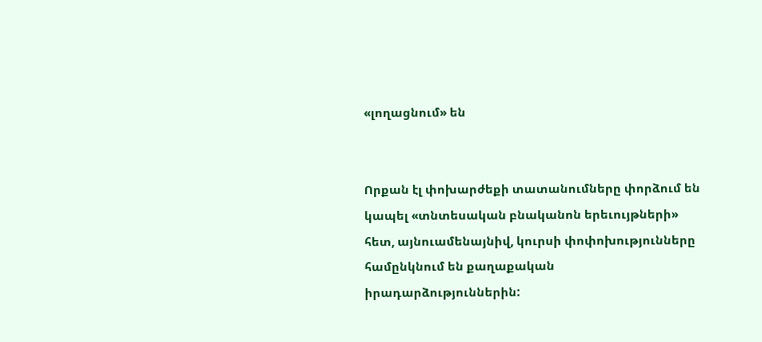«լողացնում» են


Որքան էլ փոխարժեքի տատանումները փորձում են կապել «տնտեսական բնականոն երեւույթների» հետ, այնուամենայնիվ, կուրսի փոփոխությունները համընկնում են քաղաքական իրադարձություններին: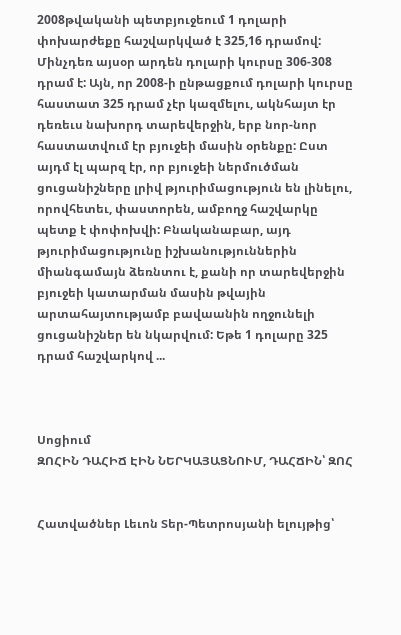2008թվականի պետբյուջեում 1 դոլարի փոխարժեքը հաշվարկված է 325,16 դրամով: Մինչդեռ այսօր արդեն դոլարի կուրսը 306-308 դրամ է: Այն, որ 2008-ի ընթացքում դոլարի կուրսը հաստատ 325 դրամ չէր կազմելու, ակնհայտ էր դեռեւս նախորդ տարեվերջին, երբ նոր-նոր հաստատվում էր բյուջեի մասին օրենքը: Ըստ այդմ էլ պարզ էր, որ բյուջեի ներմուծման ցուցանիշները լրիվ թյուրիմացություն են լինելու, որովհետեւ, փաստորեն, ամբողջ հաշվարկը պետք է փոփոխվի: Բնականաբար, այդ թյուրիմացությունը իշխանություններին միանգամայն ձեռնտու է, քանի որ տարեվերջին բյուջեի կատարման մասին թվային արտահայտությամբ բավաանին ողջունելի ցուցանիշներ են նկարվում: Եթե 1 դոլարը 325 դրամ հաշվարկով ...



Սոցիում
ԶՈՀԻՆ ԴԱՀԻՃ ԷԻՆ ՆԵՐԿԱՅԱՑՆՈՒՄ, ԴԱՀՃԻՆ՝ ԶՈՀ


Հատվածներ Լեւոն Տեր-Պետրոսյանի ելույթից՝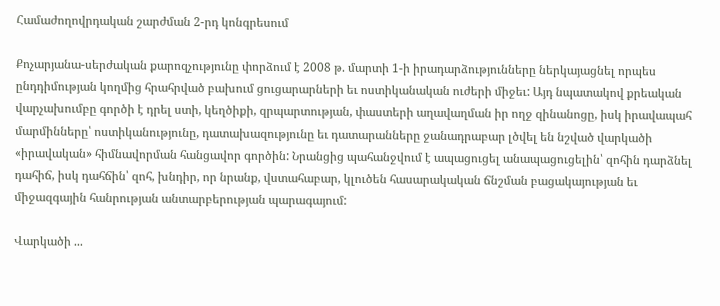Համաժողովրդական շարժման 2-րդ կոնգրեսում

Քոչարյանա-սերժական քարոզչությունը փորձում է 2008 թ. մարտի 1-ի իրադարձությունները ներկայացնել որպես ընդդիմության կողմից հրահրված բախում ցուցարարների եւ ոստիկանական ուժերի միջեւ: Այդ նպատակով քրեական վարչախումբը գործի է դրել ստի, կեղծիքի, զրպարտության, փաստերի աղավաղման իր ողջ զինանոցը, իսկ իրավապահ մարմինները՝ ոստիկանությունը, դատախազությունը եւ դատարանները ջանադրաբար լծվել են նշված վարկածի «իրավական» հիմնավորման հանցավոր գործին: Նրանցից պահանջվում է ապացուցել անապացուցելին՝ զոհին դարձնել դահիճ, իսկ դահճին՝ զոհ, խնդիր, որ նրանք, վստահաբար, կլուծեն հասարակական ճնշման բացակայության եւ միջազգային հանրության անտարբերության պարագայում:

Վարկածի ...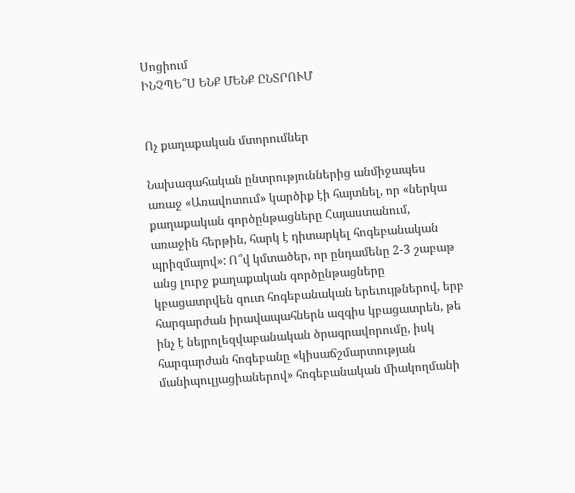Սոցիում
ԻՆՉՊԵ՞Ս ԵՆՔ ՄԵՆՔ ԸՆՏՐՈՒՄ


Ոչ քաղաքական մտորումներ

Նախագահական ընտրություններից անմիջապես առաջ «Առավոտում» կարծիք էի հայտնել, որ «ներկա քաղաքական գործընթացները Հայաստանում, առաջին հերթին, հարկ է դիտարկել հոգեբանական պրիզմայով»: Ո՞վ կմտածեր, որ ընդամենը 2-3 շաբաթ անց լուրջ քաղաքական գործընթացները կբացատրվեն զուտ հոգեբանական երեւույթներով, երբ հարգարժան իրավապահներն ազգիս կբացատրեն, թե ինչ է նեյրոլեզվաբանական ծրագրավորումը, իսկ հարգարժան հոգեբանը «կիսաճշմարտության մանիպուլյացիաներով» հոգեբանական միակողմանի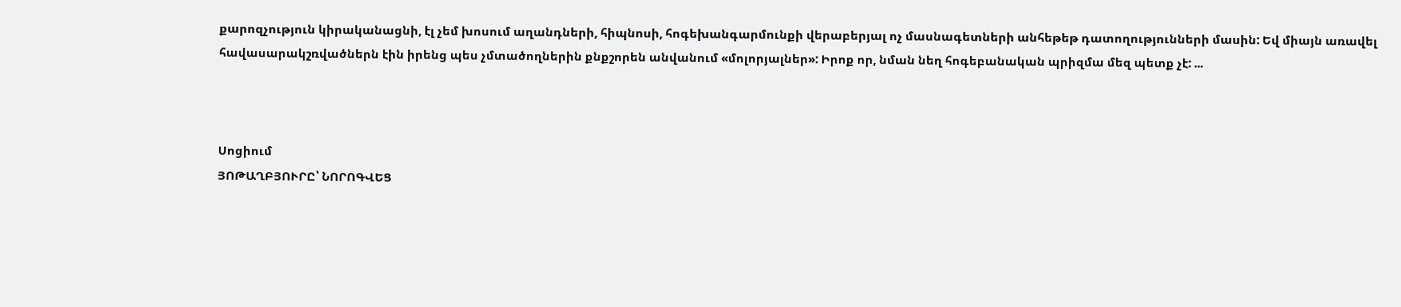քարոզչություն կիրականացնի, էլ չեմ խոսում աղանդների, հիպնոսի, հոգեխանգարմունքի վերաբերյալ ոչ մասնագետների անհեթեթ դատողությունների մասին: Եվ միայն առավել հավասարակշռվածներն էին իրենց պես չմտածողներին քնքշորեն անվանում «մոլորյալներ»: Իրոք որ, նման նեղ հոգեբանական պրիզմա մեզ պետք չէ: ...



Սոցիում
ՅՈԹԱՂԲՅՈՒՐԸ՝ ՆՈՐՈԳՎԵՑ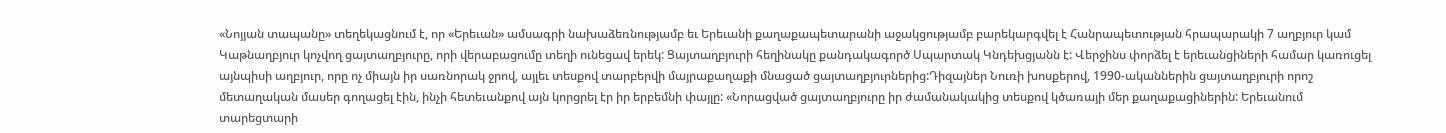«Նոյյան տապանը» տեղեկացնում է, որ «Երեւան» ամսագրի նախաձեռնությամբ եւ Երեւանի քաղաքապետարանի աջակցությամբ բարեկարգվել է Հանրապետության հրապարակի 7 աղբյուր կամ Կաթնաղբյուր կոչվող ցայտաղբյուրը, որի վերաբացումը տեղի ունեցավ երեկ: Ցայտաղբյուրի հեղինակը քանդակագործ Սպարտակ Կնդեխցյանն է: Վերջինս փորձել է երեւանցիների համար կառուցել այնպիսի աղբյուր, որը ոչ միայն իր սառնորակ ջրով, այլեւ տեսքով տարբերվի մայրաքաղաքի մնացած ցայտաղբյուրներից:Դիզայներ Նուռի խոսքերով, 1990-ականներին ցայտաղբյուրի որոշ մետաղական մասեր գողացել էին, ինչի հետեւանքով այն կորցրել էր իր երբեմնի փայլը: «Նորացված ցայտաղբյուրը իր ժամանակակից տեսքով կծառայի մեր քաղաքացիներին: Երեւանում տարեցտարի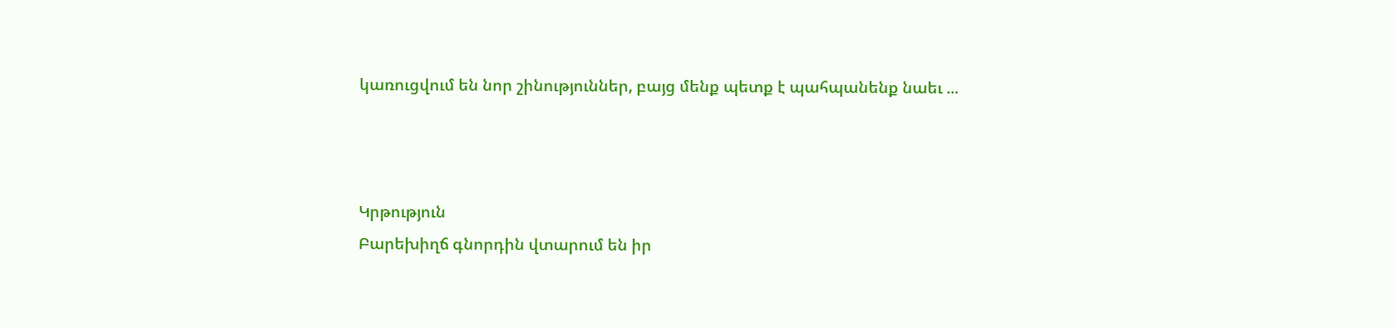կառուցվում են նոր շինություններ, բայց մենք պետք է պահպանենք նաեւ ...



Կրթություն
Բարեխիղճ գնորդին վտարում են իր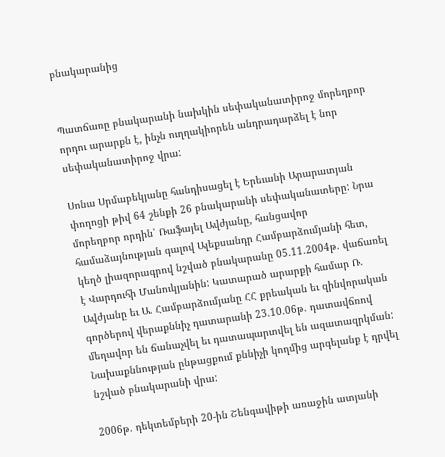բնակարանից


Պատճառը բնակարանի նախկին սեփականատիրոջ մորեղբոր որդու արարքն է, ինչն ուղղակիորեն անդրադարձել է նոր սեփականատիրոջ վրա:

Սոնա Սրմաբեկյանը հանդիսացել է Երեւանի Արարատյան փողոցի թիվ 64 շենքի 26 բնակարանի սեփականատերը: Նրա մորեղբոր որդին՝ Ռաֆայել Ավժյանը, հանցավոր համաձայնության գալով Ալեքսանդր Համբարձումյանի հետ, կեղծ լիազորագրով նշված բնակարանը 05.11.2004թ. վաճառել է Վարդուհի Մանուկյանին: Կատարած արարքի համար Ռ. Ավժյանը եւ Ա. Համբարձումյանը ՀՀ քրեական եւ զինվորական գործերով վերաքննիչ դատարանի 23.10.06թ. դատավճռով մեղավոր են ճանաչվել եւ դատապարտվել են ազատազրկման: Նախաքննության ընթացքում քննիչի կողմից արգելանք է դրվել նշված բնակարանի վրա:

2006թ. դեկտեմբերի 20-ին Շենգավիթի առաջին ատյանի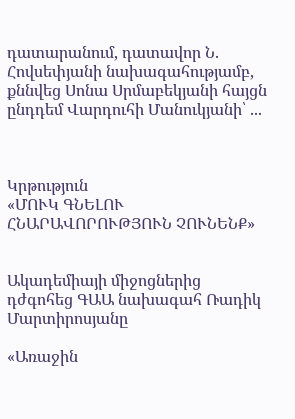դատարանում, դատավոր Ն. Հովսեփյանի նախագահությամբ, քննվեց Սոնա Սրմաբեկյանի հայցն ընդդեմ Վարդուհի Մանուկյանի՝ ...



Կրթություն
«ՄՈՒԿ ԳՆԵԼՈՒ ՀՆԱՐԱՎՈՐՈՒԹՅՈՒՆ ՉՈՒՆԵՆՔ»


Ակադեմիայի միջոցներից դժգոհեց ԳԱԱ նախագահ Ռադիկ Մարտիրոսյանը

«Առաջին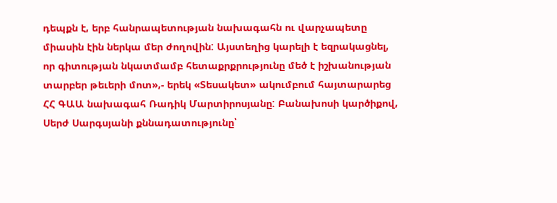դեպքն է, երբ հանրապետության նախագահն ու վարչապետը միասին էին ներկա մեր ժողովին: Այստեղից կարելի է եզրակացնել, որ գիտության նկատմամբ հետաքրքրությունը մեծ է իշխանության տարբեր թեւերի մոտ»,- երեկ «Տեսակետ» ակումբում հայտարարեց ՀՀ ԳԱԱ նախագահ Ռադիկ Մարտիրոսյանը: Բանախոսի կարծիքով, Սերժ Սարգսյանի քննադատությունը՝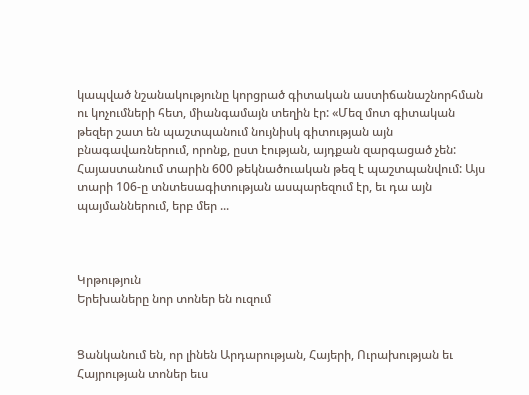կապված նշանակությունը կորցրած գիտական աստիճանաշնորհման ու կոչումների հետ, միանգամայն տեղին էր: «Մեզ մոտ գիտական թեզեր շատ են պաշտպանում նույնիսկ գիտության այն բնագավառներում, որոնք, ըստ էության, այդքան զարգացած չեն: Հայաստանում տարին 600 թեկնածուական թեզ է պաշտպանվում: Այս տարի 106-ը տնտեսագիտության ասպարեզում էր, եւ դա այն պայմաններում, երբ մեր ...



Կրթություն
Երեխաները նոր տոներ են ուզում


Ցանկանում են, որ լինեն Արդարության, Հայերի, Ուրախության եւ Հայրության տոներ եւս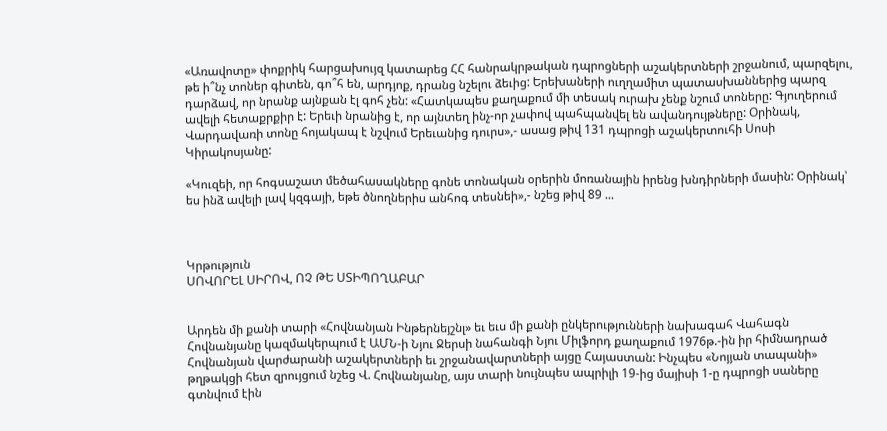«Առավոտը» փոքրիկ հարցախույզ կատարեց ՀՀ հանրակրթական դպրոցների աշակերտների շրջանում, պարզելու, թե ի՞նչ տոներ գիտեն, գո՞հ են, արդյոք, դրանց նշելու ձեւից: Երեխաների ուղղամիտ պատասխաններից պարզ դարձավ, որ նրանք այնքան էլ գոհ չեն: «Հատկապես քաղաքում մի տեսակ ուրախ չենք նշում տոները: Գյուղերում ավելի հետաքրքիր է: Երեւի նրանից է, որ այնտեղ ինչ-որ չափով պահպանվել են ավանդույթները: Օրինակ, Վարդավառի տոնը հոյակապ է նշվում Երեւանից դուրս»,- ասաց թիվ 131 դպրոցի աշակերտուհի Սոսի Կիրակոսյանը:

«Կուզեի, որ հոգսաշատ մեծահասակները գոնե տոնական օրերին մոռանային իրենց խնդիրների մասին: Օրինակ՝ ես ինձ ավելի լավ կզգայի, եթե ծնողներիս անհոգ տեսնեի»,- նշեց թիվ 89 ...



Կրթություն
ՍՈՎՈՐԵԼ ՍԻՐՈՎ, ՈՉ ԹԵ ՍՏԻՊՈՂԱԲԱՐ


Արդեն մի քանի տարի «Հովնանյան Ինթերնեյշնլ» եւ եւս մի քանի ընկերությունների նախագահ Վահագն Հովնանյանը կազմակերպում է ԱՄՆ-ի Նյու Ջերսի նահանգի Նյու Միլֆորդ քաղաքում 1976թ.-ին իր հիմնադրած Հովնանյան վարժարանի աշակերտների եւ շրջանավարտների այցը Հայաստան: Ինչպես «Նոյյան տապանի» թղթակցի հետ զրույցում նշեց Վ. Հովնանյանը, այս տարի նույնպես ապրիլի 19-ից մայիսի 1-ը դպրոցի սաները գտնվում էին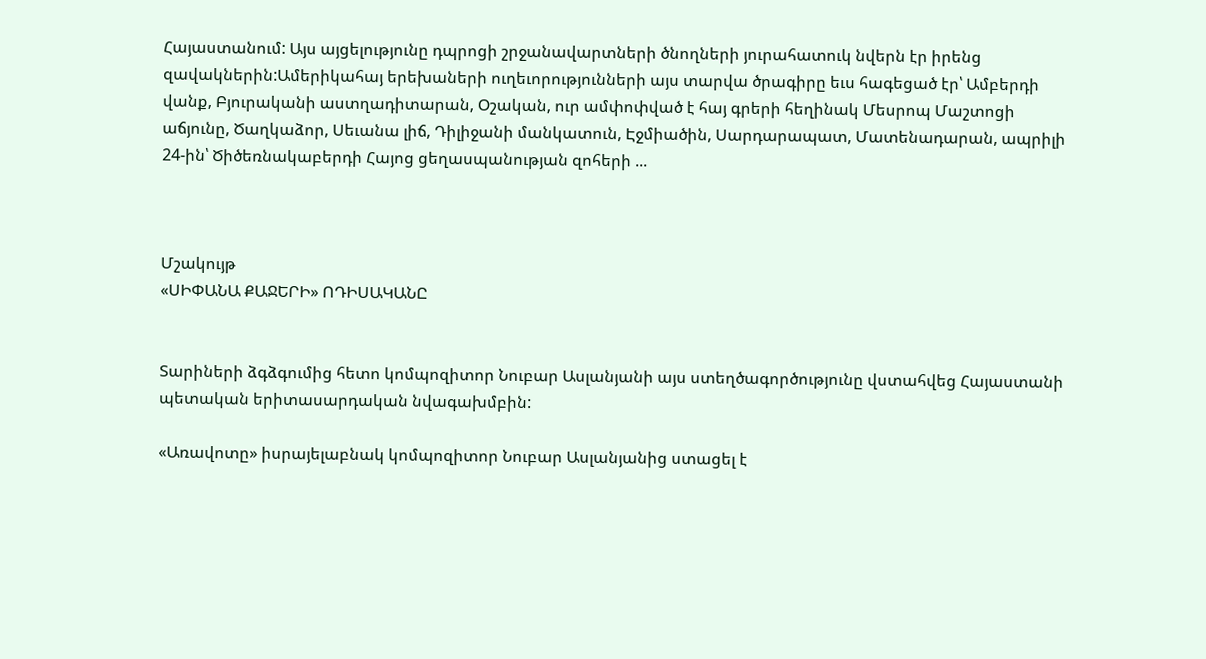Հայաստանում: Այս այցելությունը դպրոցի շրջանավարտների ծնողների յուրահատուկ նվերն էր իրենց զավակներին:Ամերիկահայ երեխաների ուղեւորությունների այս տարվա ծրագիրը եւս հագեցած էր՝ Ամբերդի վանք, Բյուրականի աստղադիտարան, Օշական, ուր ամփոփված է հայ գրերի հեղինակ Մեսրոպ Մաշտոցի աճյունը, Ծաղկաձոր, Սեւանա լիճ, Դիլիջանի մանկատուն, Էջմիածին, Սարդարապատ, Մատենադարան, ապրիլի 24-ին՝ Ծիծեռնակաբերդի Հայոց ցեղասպանության զոհերի ...



Մշակույթ
«ՍԻՓԱՆԱ ՔԱՋԵՐԻ» ՈԴԻՍԱԿԱՆԸ


Տարիների ձգձգումից հետո կոմպոզիտոր Նուբար Ասլանյանի այս ստեղծագործությունը վստահվեց Հայաստանի պետական երիտասարդական նվագախմբին:

«Առավոտը» իսրայելաբնակ կոմպոզիտոր Նուբար Ասլանյանից ստացել է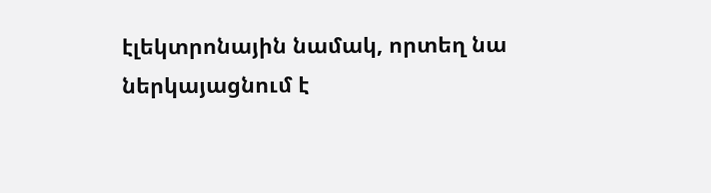էլեկտրոնային նամակ, որտեղ նա ներկայացնում է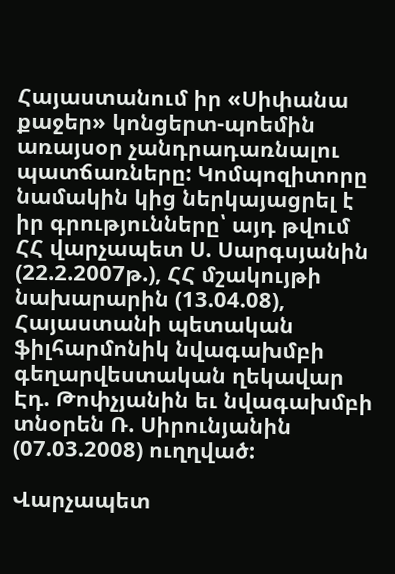Հայաստանում իր «Սիփանա քաջեր» կոնցերտ-պոեմին առայսօր չանդրադառնալու պատճառները: Կոմպոզիտորը նամակին կից ներկայացրել է իր գրությունները՝ այդ թվում ՀՀ վարչապետ Ս. Սարգսյանին (22.2.2007թ.), ՀՀ մշակույթի նախարարին (13.04.08), Հայաստանի պետական ֆիլհարմոնիկ նվագախմբի գեղարվեստական ղեկավար Էդ. Թոփչյանին եւ նվագախմբի տնօրեն Ռ. Սիրունյանին (07.03.2008) ուղղված:

Վարչապետ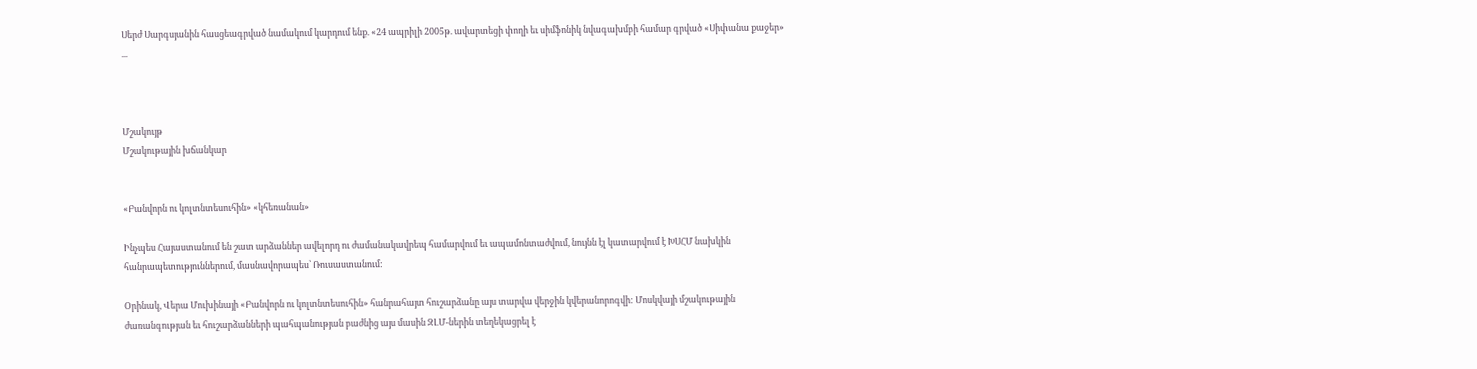Սերժ Սարգսյանին հասցեագրված նամակում կարդում ենք. «24 ապրիլի 2005թ. ավարտեցի փողի եւ սիմֆոնիկ նվագախմբի համար գրված «Սիփանա քաջեր» ...



Մշակույթ
Մշակութային խճանկար


«Բանվորն ու կոլտնտեսուհին» «կհեռանան»

Ինչպես Հայաստանում են շատ արձաններ ավելորդ ու ժամանակավրեպ համարվում եւ ապամոնտաժվում, նույնն էլ կատարվում է ԽՍՀՄ նախկին հանրապետություններում, մասնավորապես՝ Ռուսաստանում:

Օրինակ, Վերա Մուխինայի «Բանվորն ու կոլտնտեսուհին» հանրահայտ հուշարձանը այս տարվա վերջին կվերանորոգվի: Մոսկվայի մշակութային ժառանգության եւ հուշարձանների պահպանության բաժնից այս մասին ԶԼՄ-ներին տեղեկացրել է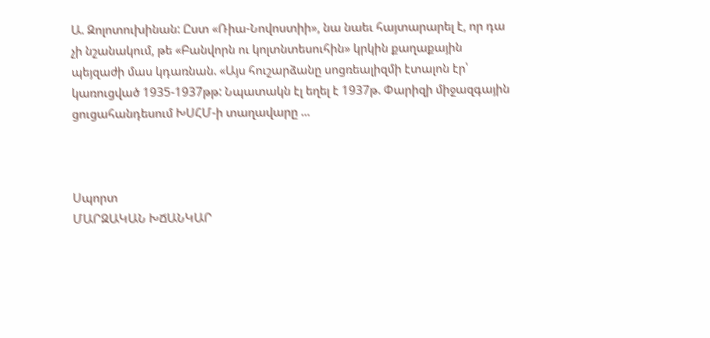Ա. Զոլոտուխինան: Ըստ «Ռիա-Նովոստիի», նա նաեւ հայտարարել է, որ դա չի նշանակում, թե «Բանվորն ու կոլտնտեսուհին» կրկին քաղաքային պեյզաժի մաս կդառնան. «Այս հուշարձանը սոցռեալիզմի էտալոն էր՝ կառուցված 1935-1937թթ: Նպատակն էլ եղել է 1937թ. Փարիզի միջազգային ցուցահանդեսում ԽՍՀՄ-ի տաղավարը ...



Սպորտ
ՄԱՐԶԱԿԱՆ ԽՃԱՆԿԱՐ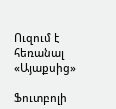Ուզում է հեռանալ «Այաքսից»

Ֆուտբոլի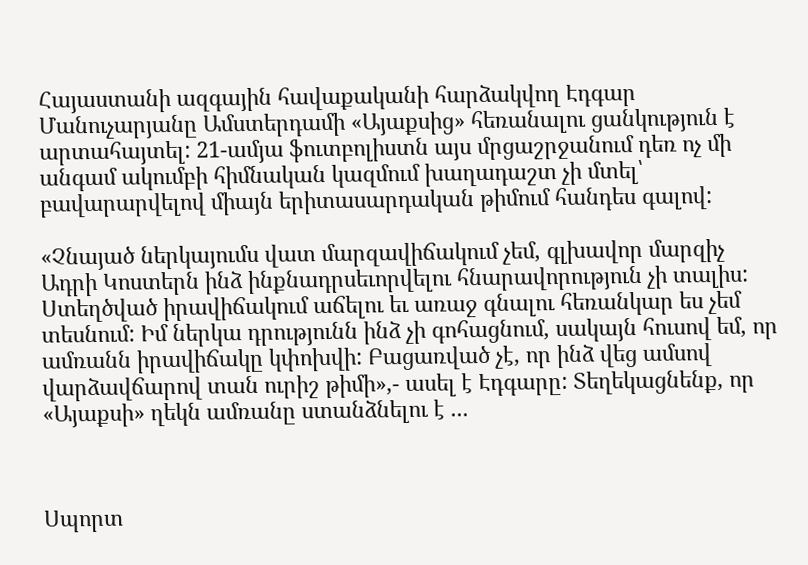Հայաստանի ազգային հավաքականի հարձակվող Էդգար Մանուչարյանը Ամստերդամի «Այաքսից» հեռանալու ցանկություն է արտահայտել: 21-ամյա ֆուտբոլիստն այս մրցաշրջանում դեռ ոչ մի անգամ ակումբի հիմնական կազմում խաղադաշտ չի մտել՝ բավարարվելով միայն երիտասարդական թիմում հանդես գալով:

«Չնայած ներկայումս վատ մարզավիճակում չեմ, գլխավոր մարզիչ Ադրի Կոստերն ինձ ինքնադրսեւորվելու հնարավորություն չի տալիս: Ստեղծված իրավիճակում աճելու եւ առաջ գնալու հեռանկար ես չեմ տեսնում: Իմ ներկա դրությունն ինձ չի գոհացնում, սակայն հուսով եմ, որ ամռանն իրավիճակը կփոխվի: Բացառված չէ, որ ինձ վեց ամսով վարձավճարով տան ուրիշ թիմի»,- ասել է Էդգարը: Տեղեկացնենք, որ «Այաքսի» ղեկն ամռանը ստանձնելու է ...



Սպորտ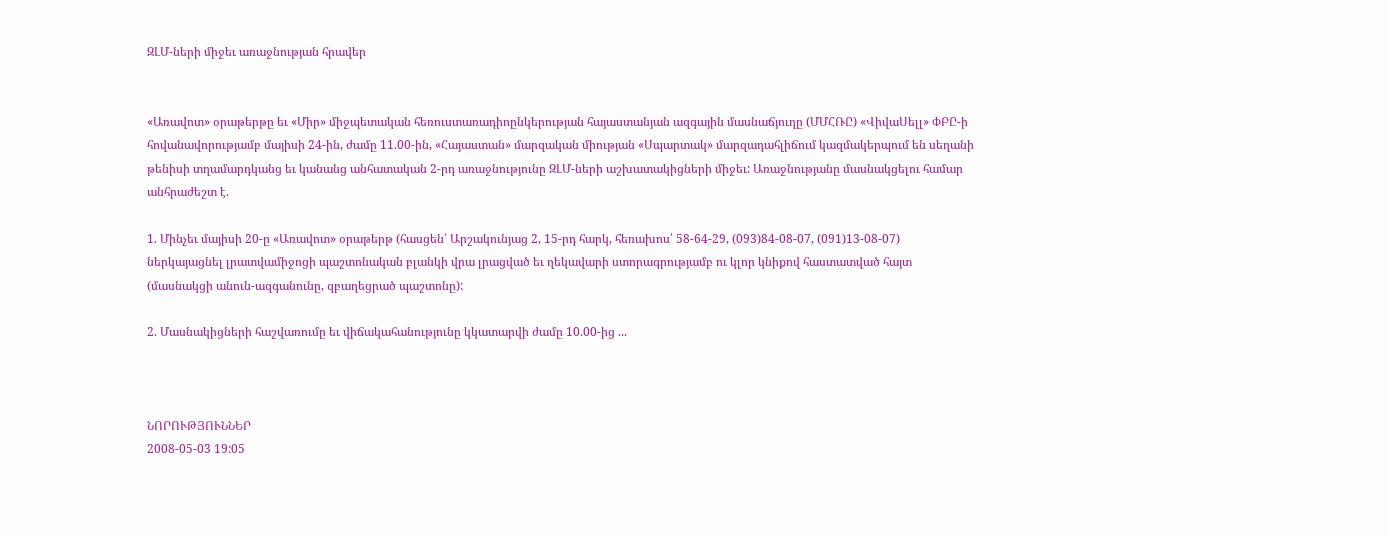ԶԼՄ-ների միջեւ առաջնության հրավեր


«Առավոտ» օրաթերթը եւ «Միր» միջպետական հեռուստառադիոընկերության հայաստանյան ազգային մասնաճյուղը (ՄՄՀՌԸ) «ՎիվաՍելլ» ՓԲԸ-ի հովանավորությամբ մայիսի 24-ին, ժամը 11.00-ին, «Հայաստան» մարզական միության «Սպարտակ» մարզադահլիճում կազմակերպում են սեղանի թենիսի տղամարդկանց եւ կանանց անհատական 2-րդ առաջնությունը ԶԼՄ-ների աշխատակիցների միջեւ: Առաջնությանը մասնակցելու համար անհրաժեշտ է.

1. Մինչեւ մայիսի 20-ը «Առավոտ» օրաթերթ (հասցեն՝ Արշակունյաց 2, 15-րդ հարկ, հեռախոս՝ 58-64-29, (093)84-08-07, (091)13-08-07) ներկայացնել լրատվամիջոցի պաշտոնական բլանկի վրա լրացված եւ ղեկավարի ստորագրությամբ ու կլոր կնիքով հաստատված հայտ (մասնակցի անուն-ազգանունը, զբաղեցրած պաշտոնը):

2. Մասնակիցների հաշվառումը եւ վիճակահանությունը կկատարվի ժամը 10.00-ից ...



ՆՈՐՈՒԹՅՈՒՆՆԵՐ
2008-05-03 19:05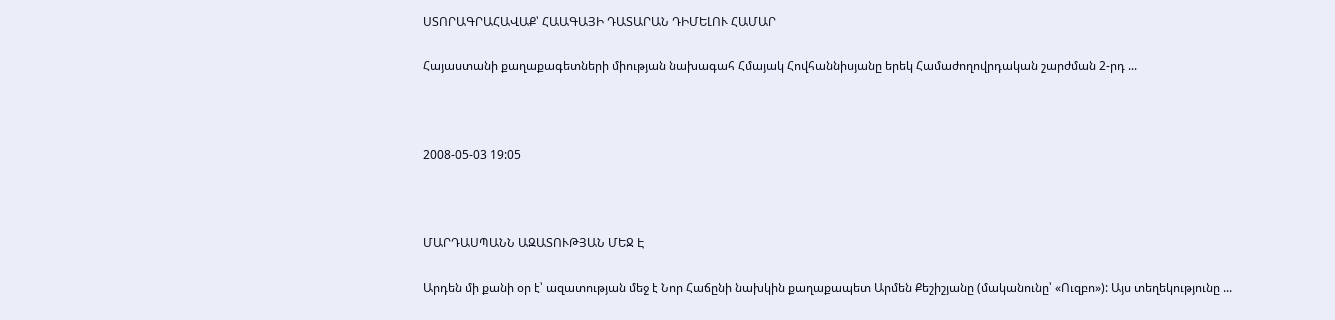ՍՏՈՐԱԳՐԱՀԱՎԱՔ՝ ՀԱԱԳԱՅԻ ԴԱՏԱՐԱՆ ԴԻՄԵԼՈՒ ՀԱՄԱՐ

Հայաստանի քաղաքագետների միության նախագահ Հմայակ Հովհաննիսյանը երեկ Համաժողովրդական շարժման 2-րդ ...



2008-05-03 19:05



ՄԱՐԴԱՍՊԱՆՆ ԱԶԱՏՈՒԹՅԱՆ ՄԵՋ Է

Արդեն մի քանի օր է՝ ազատության մեջ է Նոր Հաճընի նախկին քաղաքապետ Արմեն Քեշիշյանը (մականունը՝ «Ուզբո»): Այս տեղեկությունը ...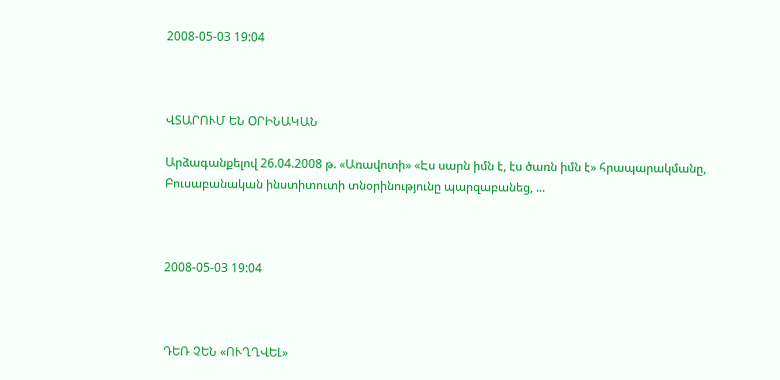2008-05-03 19:04



ՎՏԱՐՈՒՄ ԵՆ ՕՐԻՆԱԿԱՆ

Արձագանքելով 26.04.2008 թ. «Առավոտի» «Էս սարն իմն է, էս ծառն իմն է» հրապարակմանը, Բուսաբանական ինստիտուտի տնօրինությունը պարզաբանեց, ...



2008-05-03 19:04



ԴԵՌ ՉԵՆ «ՈՒՂՂՎԵԼ»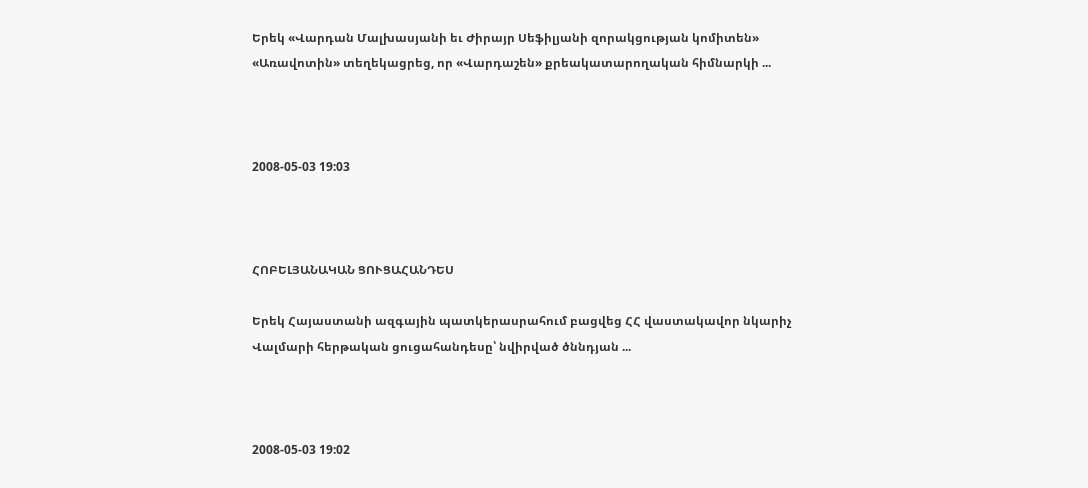Երեկ «Վարդան Մալխասյանի եւ Ժիրայր Սեֆիլյանի զորակցության կոմիտեն» «Առավոտին» տեղեկացրեց, որ «Վարդաշեն» քրեակատարողական հիմնարկի ...



2008-05-03 19:03



ՀՈԲԵԼՅԱՆԱԿԱՆ ՑՈՒՑԱՀԱՆԴԵՍ

Երեկ Հայաստանի ազգային պատկերասրահում բացվեց ՀՀ վաստակավոր նկարիչ Վալմարի հերթական ցուցահանդեսը՝ նվիրված ծննդյան ...



2008-05-03 19:02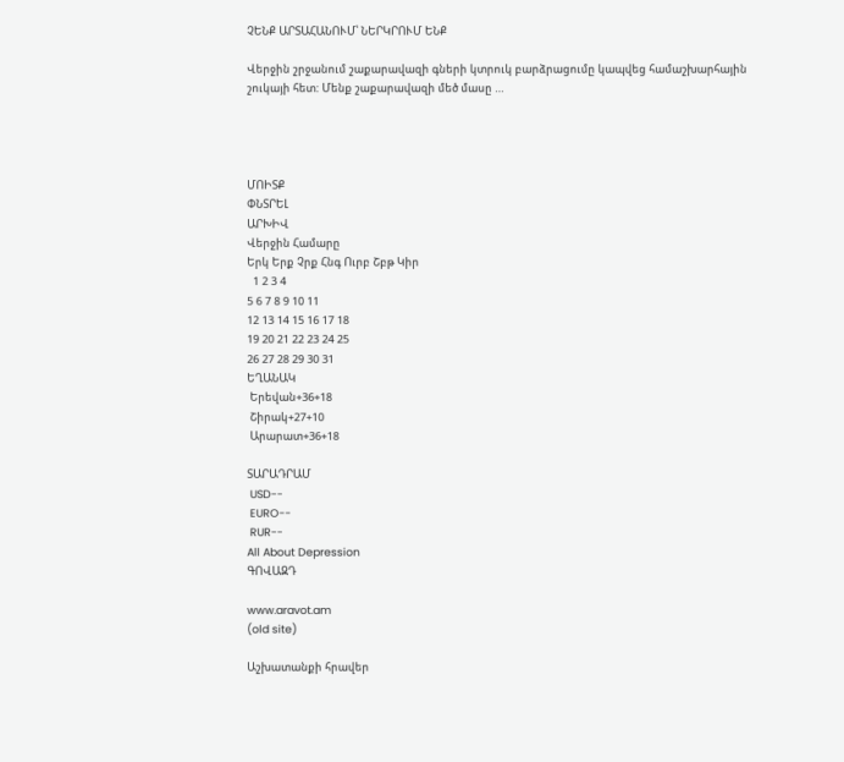ՉԵՆՔ ԱՐՏԱՀԱՆՈՒՄ՝ ՆԵՐԿՐՈՒՄ ԵՆՔ

Վերջին շրջանում շաքարավազի գների կտրուկ բարձրացումը կապվեց համաշխարհային շուկայի հետ: Մենք շաքարավազի մեծ մասը ...




ՄՈԻՏՔ
ՓՆՏՐԵԼ
ԱՐԽԻՎ
Վերջին Համարը
Երկ Երք Չրք Հնգ Ուրբ Շբթ Կիր
  1 2 3 4
5 6 7 8 9 10 11
12 13 14 15 16 17 18
19 20 21 22 23 24 25
26 27 28 29 30 31
ԵՂԱՆԱԿ
 Երեվան+36+18
 Շիրակ+27+10
 Արարատ+36+18

ՏԱՐԱԴՐԱՄ
 USD--
 EURO--
 RUR--
All About Depression
ԳՈՎԱԶԴ

www.aravot.am
(old site)

Աշխատանքի հրավեր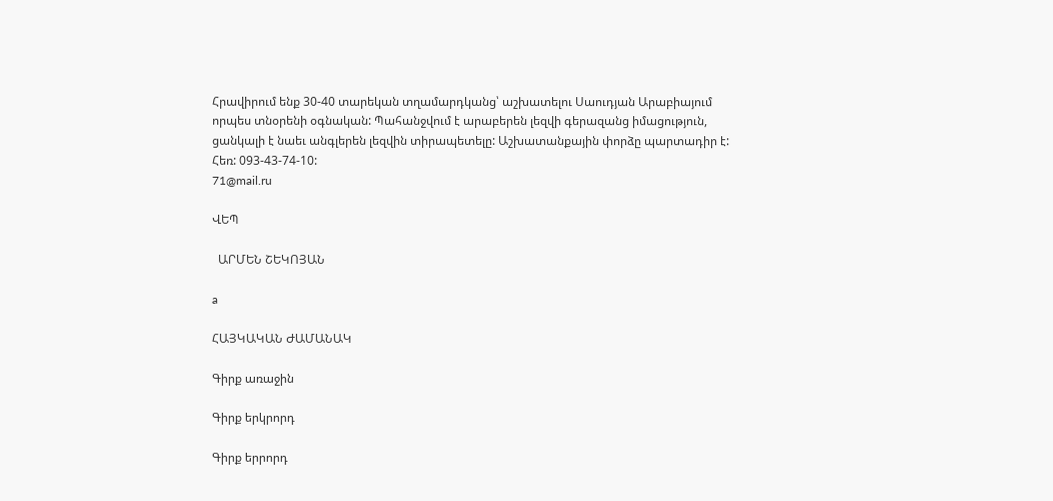Հրավիրում ենք 30-40 տարեկան տղամարդկանց՝ աշխատելու Սաուդյան Արաբիայում որպես տնօրենի օգնական: Պահանջվում է արաբերեն լեզվի գերազանց իմացություն, ցանկալի է նաեւ անգլերեն լեզվին տիրապետելը: Աշխատանքային փորձը պարտադիր է:
Հեռ: 093-43-74-10:
71@mail.ru

ՎԵՊ

  ԱՐՄԵՆ ՇԵԿՈՅԱՆ

a

ՀԱՅԿԱԿԱՆ ԺԱՄԱՆԱԿ

Գիրք առաջին

Գիրք երկրորդ

Գիրք երրորդ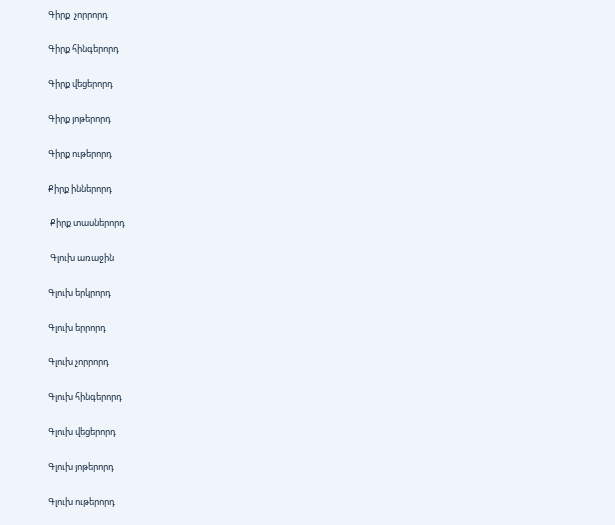Գիրք  չորրորդ

Գիրք հինգերորդ

Գիրք վեցերորդ

Գիրք յոթերորդ

Գիրք ութերորդ

Քիրք իններորդ

 Քիրք տասներորդ

 Գլուխ առաջին

Գլուխ երկրորդ

Գլուխ երրորդ

Գլուխ չորրորդ

Գլուխ հինգերորդ

Գլուխ վեցերորդ

Գլուխ յոթերորդ

Գլուխ ութերորդ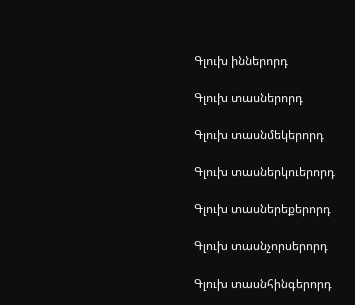Գլուխ իններորդ

Գլուխ տասներորդ

Գլուխ տասնմեկերորդ

Գլուխ տասներկուերորդ

Գլուխ տասներեքերորդ

Գլուխ տասնչորսերորդ

Գլուխ տասնհինգերորդ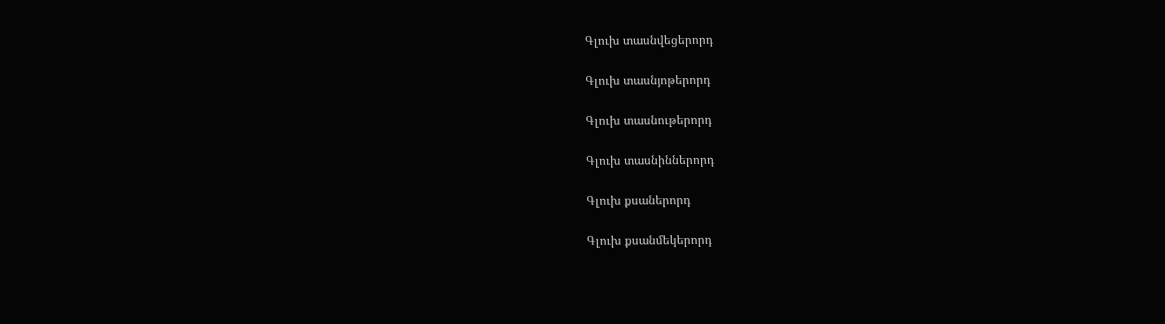Գլուխ տասնվեցերորդ

Գլուխ տասնյոթերորդ

Գլուխ տասնութերորդ

Գլուխ տասնիններորդ

Գլուխ քսաներորդ

Գլուխ քսանմեկերորդ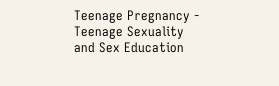Teenage Pregnancy - Teenage Sexuality and Sex Education